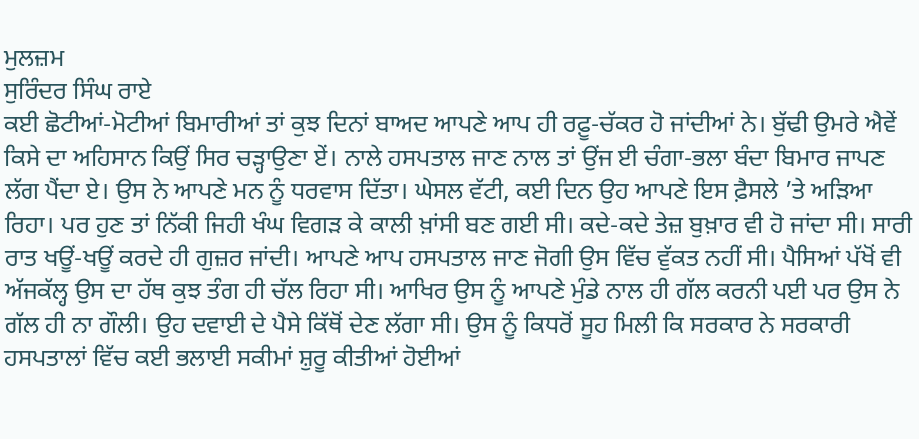ਮੁਲਜ਼ਮ
ਸੁਰਿੰਦਰ ਸਿੰਘ ਰਾਏ
ਕਈ ਛੋਟੀਆਂ-ਮੋਟੀਆਂ ਬਿਮਾਰੀਆਂ ਤਾਂ ਕੁਝ ਦਿਨਾਂ ਬਾਅਦ ਆਪਣੇ ਆਪ ਹੀ ਰਫ਼ੂ-ਚੱਕਰ ਹੋ ਜਾਂਦੀਆਂ ਨੇ। ਬੁੱਢੀ ਉਮਰੇ ਐਵੇਂ ਕਿਸੇ ਦਾ ਅਹਿਸਾਨ ਕਿਉਂ ਸਿਰ ਚੜ੍ਹਾਉਣਾ ਏਂ। ਨਾਲੇ ਹਸਪਤਾਲ ਜਾਣ ਨਾਲ ਤਾਂ ਉਂਜ ਈ ਚੰਗਾ-ਭਲਾ ਬੰਦਾ ਬਿਮਾਰ ਜਾਪਣ ਲੱਗ ਪੈਂਦਾ ਏ। ਉਸ ਨੇ ਆਪਣੇ ਮਨ ਨੂੰ ਧਰਵਾਸ ਦਿੱਤਾ। ਘੇਸਲ ਵੱਟੀ, ਕਈ ਦਿਨ ਉਹ ਆਪਣੇ ਇਸ ਫ਼ੈਸਲੇ ’ਤੇ ਅੜਿਆ ਰਿਹਾ। ਪਰ ਹੁਣ ਤਾਂ ਨਿੱਕੀ ਜਿਹੀ ਖੰਘ ਵਿਗੜ ਕੇ ਕਾਲੀ ਖ਼ਾਂਸੀ ਬਣ ਗਈ ਸੀ। ਕਦੇ-ਕਦੇ ਤੇਜ਼ ਬੁਖ਼ਾਰ ਵੀ ਹੋ ਜਾਂਦਾ ਸੀ। ਸਾਰੀ ਰਾਤ ਖਊਂ-ਖਊਂ ਕਰਦੇ ਹੀ ਗੁਜ਼ਰ ਜਾਂਦੀ। ਆਪਣੇ ਆਪ ਹਸਪਤਾਲ ਜਾਣ ਜੋਗੀ ਉਸ ਵਿੱਚ ਵੁੱਕਤ ਨਹੀਂ ਸੀ। ਪੈਸਿਆਂ ਪੱਖੋਂ ਵੀ ਅੱਜਕੱਲ੍ਹ ਉਸ ਦਾ ਹੱਥ ਕੁਝ ਤੰਗ ਹੀ ਚੱਲ ਰਿਹਾ ਸੀ। ਆਖਿਰ ਉਸ ਨੂੰ ਆਪਣੇ ਮੁੰਡੇ ਨਾਲ ਹੀ ਗੱਲ ਕਰਨੀ ਪਈ ਪਰ ਉਸ ਨੇ ਗੱਲ ਹੀ ਨਾ ਗੌਲੀ। ਉਹ ਦਵਾਈ ਦੇ ਪੈਸੇ ਕਿੱਥੋਂ ਦੇਣ ਲੱਗਾ ਸੀ। ਉਸ ਨੂੰ ਕਿਧਰੋਂ ਸੂਹ ਮਿਲੀ ਕਿ ਸਰਕਾਰ ਨੇ ਸਰਕਾਰੀ ਹਸਪਤਾਲਾਂ ਵਿੱਚ ਕਈ ਭਲਾਈ ਸਕੀਮਾਂ ਸ਼ੁਰੂ ਕੀਤੀਆਂ ਹੋਈਆਂ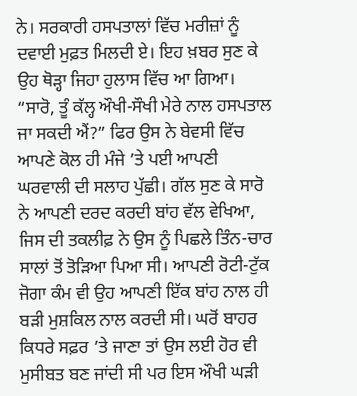ਨੇ। ਸਰਕਾਰੀ ਹਸਪਤਾਲਾਂ ਵਿੱਚ ਮਰੀਜ਼ਾਂ ਨੂੰ ਦਵਾਈ ਮੁਫ਼ਤ ਮਿਲਦੀ ਏ। ਇਹ ਖ਼ਬਰ ਸੁਣ ਕੇ ਉਹ ਥੋੜ੍ਹਾ ਜਿਹਾ ਹੁਲਾਸ ਵਿੱਚ ਆ ਗਿਆ।
“ਸਾਰੋ, ਤੂੰ ਕੱਲ੍ਹ ਔਖੀ-ਸੌਖੀ ਮੇਰੇ ਨਾਲ ਹਸਪਤਾਲ ਜਾ ਸਕਦੀ ਐਂ?” ਫਿਰ ਉਸ ਨੇ ਬੇਵਸੀ ਵਿੱਚ ਆਪਣੇ ਕੋਲ ਹੀ ਮੰਜੇ ’ਤੇ ਪਈ ਆਪਣੀ ਘਰਵਾਲੀ ਦੀ ਸਲਾਹ ਪੁੱਛੀ। ਗੱਲ ਸੁਣ ਕੇ ਸਾਰੋ ਨੇ ਆਪਣੀ ਦਰਦ ਕਰਦੀ ਬਾਂਹ ਵੱਲ ਵੇਖਿਆ, ਜਿਸ ਦੀ ਤਕਲੀਫ਼ ਨੇ ਉਸ ਨੂੰ ਪਿਛਲੇ ਤਿੰਨ-ਚਾਰ ਸਾਲਾਂ ਤੋਂ ਤੋੜਿਆ ਪਿਆ ਸੀ। ਆਪਣੀ ਰੋਟੀ-ਟੁੱਕ ਜੋਗਾ ਕੰਮ ਵੀ ਉਹ ਆਪਣੀ ਇੱਕ ਬਾਂਹ ਨਾਲ ਹੀ ਬੜੀ ਮੁਸ਼ਕਿਲ ਨਾਲ ਕਰਦੀ ਸੀ। ਘਰੋਂ ਬਾਹਰ ਕਿਧਰੇ ਸਫ਼ਰ ’ਤੇ ਜਾਣਾ ਤਾਂ ਉਸ ਲਈ ਹੋਰ ਵੀ ਮੁਸੀਬਤ ਬਣ ਜਾਂਦੀ ਸੀ ਪਰ ਇਸ ਔਖੀ ਘੜੀ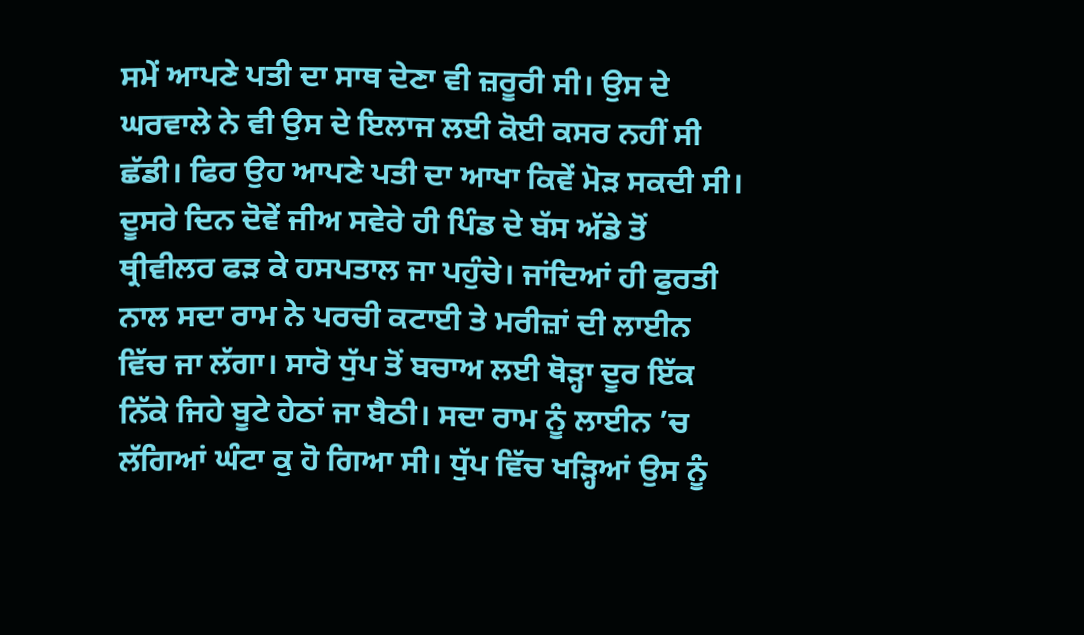ਸਮੇਂ ਆਪਣੇ ਪਤੀ ਦਾ ਸਾਥ ਦੇਣਾ ਵੀ ਜ਼ਰੂਰੀ ਸੀ। ਉਸ ਦੇ ਘਰਵਾਲੇ ਨੇ ਵੀ ਉਸ ਦੇ ਇਲਾਜ ਲਈ ਕੋਈ ਕਸਰ ਨਹੀਂ ਸੀ ਛੱਡੀ। ਫਿਰ ਉਹ ਆਪਣੇ ਪਤੀ ਦਾ ਆਖਾ ਕਿਵੇਂ ਮੋੜ ਸਕਦੀ ਸੀ। ਦੂਸਰੇ ਦਿਨ ਦੋਵੇਂ ਜੀਅ ਸਵੇਰੇ ਹੀ ਪਿੰਡ ਦੇ ਬੱਸ ਅੱਡੇ ਤੋਂ ਥ੍ਰੀਵੀਲਰ ਫੜ ਕੇ ਹਸਪਤਾਲ ਜਾ ਪਹੁੰਚੇ। ਜਾਂਦਿਆਂ ਹੀ ਫੁਰਤੀ ਨਾਲ ਸਦਾ ਰਾਮ ਨੇ ਪਰਚੀ ਕਟਾਈ ਤੇ ਮਰੀਜ਼ਾਂ ਦੀ ਲਾਈਨ ਵਿੱਚ ਜਾ ਲੱਗਾ। ਸਾਰੋ ਧੁੱਪ ਤੋਂ ਬਚਾਅ ਲਈ ਥੋੜ੍ਹਾ ਦੂਰ ਇੱਕ ਨਿੱਕੇ ਜਿਹੇ ਬੂਟੇ ਹੇਠਾਂ ਜਾ ਬੈਠੀ। ਸਦਾ ਰਾਮ ਨੂੰ ਲਾਈਨ ’ਚ ਲੱਗਿਆਂ ਘੰਟਾ ਕੁ ਹੋ ਗਿਆ ਸੀ। ਧੁੱਪ ਵਿੱਚ ਖੜ੍ਹਿਆਂ ਉਸ ਨੂੰ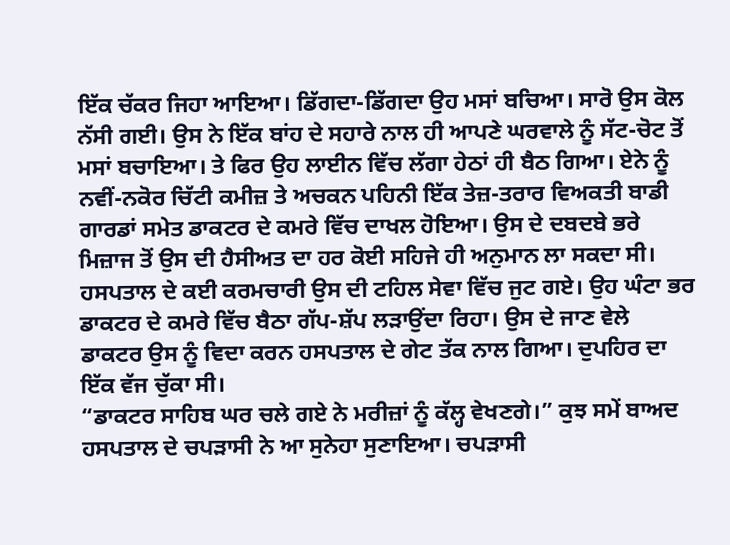ਇੱਕ ਚੱਕਰ ਜਿਹਾ ਆਇਆ। ਡਿੱਗਦਾ-ਡਿੱਗਦਾ ਉਹ ਮਸਾਂ ਬਚਿਆ। ਸਾਰੋ ਉਸ ਕੋਲ ਨੱਸੀ ਗਈ। ਉਸ ਨੇ ਇੱਕ ਬਾਂਹ ਦੇ ਸਹਾਰੇ ਨਾਲ ਹੀ ਆਪਣੇ ਘਰਵਾਲੇ ਨੂੰ ਸੱਟ-ਚੋਟ ਤੋਂ ਮਸਾਂ ਬਚਾਇਆ। ਤੇ ਫਿਰ ਉਹ ਲਾਈਨ ਵਿੱਚ ਲੱਗਾ ਹੇਠਾਂ ਹੀ ਬੈਠ ਗਿਆ। ਏਨੇ ਨੂੰ ਨਵੀਂ-ਨਕੋਰ ਚਿੱਟੀ ਕਮੀਜ਼ ਤੇ ਅਚਕਨ ਪਹਿਨੀ ਇੱਕ ਤੇਜ਼-ਤਰਾਰ ਵਿਅਕਤੀ ਬਾਡੀ ਗਾਰਡਾਂ ਸਮੇਤ ਡਾਕਟਰ ਦੇ ਕਮਰੇ ਵਿੱਚ ਦਾਖਲ ਹੋਇਆ। ਉਸ ਦੇ ਦਬਦਬੇ ਭਰੇ ਮਿਜ਼ਾਜ ਤੋਂ ਉਸ ਦੀ ਹੈਸੀਅਤ ਦਾ ਹਰ ਕੋਈ ਸਹਿਜੇ ਹੀ ਅਨੁਮਾਨ ਲਾ ਸਕਦਾ ਸੀ। ਹਸਪਤਾਲ ਦੇ ਕਈ ਕਰਮਚਾਰੀ ਉਸ ਦੀ ਟਹਿਲ ਸੇਵਾ ਵਿੱਚ ਜੁਟ ਗਏ। ਉਹ ਘੰਟਾ ਭਰ ਡਾਕਟਰ ਦੇ ਕਮਰੇ ਵਿੱਚ ਬੈਠਾ ਗੱਪ-ਸ਼ੱਪ ਲੜਾਉਂਦਾ ਰਿਹਾ। ਉਸ ਦੇ ਜਾਣ ਵੇਲੇ ਡਾਕਟਰ ਉਸ ਨੂੰ ਵਿਦਾ ਕਰਨ ਹਸਪਤਾਲ ਦੇ ਗੇਟ ਤੱਕ ਨਾਲ ਗਿਆ। ਦੁਪਹਿਰ ਦਾ ਇੱਕ ਵੱਜ ਚੁੱਕਾ ਸੀ।
“ਡਾਕਟਰ ਸਾਹਿਬ ਘਰ ਚਲੇ ਗਏ ਨੇ ਮਰੀਜ਼ਾਂ ਨੂੰ ਕੱਲ੍ਹ ਵੇਖਣਗੇ।” ਕੁਝ ਸਮੇਂ ਬਾਅਦ ਹਸਪਤਾਲ ਦੇ ਚਪੜਾਸੀ ਨੇ ਆ ਸੁਨੇਹਾ ਸੁਣਾਇਆ। ਚਪੜਾਸੀ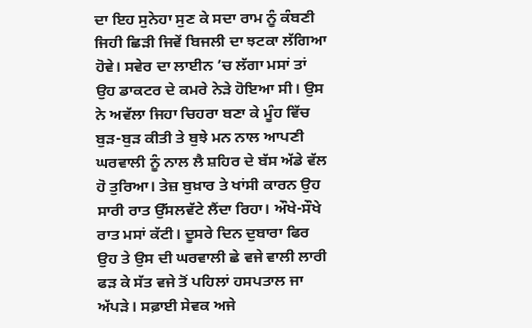ਦਾ ਇਹ ਸੁਨੇਹਾ ਸੁਣ ਕੇ ਸਦਾ ਰਾਮ ਨੂੰ ਕੰਬਣੀ ਜਿਹੀ ਛਿੜੀ ਜਿਵੇਂ ਬਿਜਲੀ ਦਾ ਝਟਕਾ ਲੱਗਿਆ ਹੋਵੇ। ਸਵੇਰ ਦਾ ਲਾਈਨ ’ਚ ਲੱਗਾ ਮਸਾਂ ਤਾਂ ਉਹ ਡਾਕਟਰ ਦੇ ਕਮਰੇ ਨੇੜੇ ਹੋਇਆ ਸੀ। ਉਸ ਨੇ ਅਵੱਲਾ ਜਿਹਾ ਚਿਹਰਾ ਬਣਾ ਕੇ ਮੂੰਹ ਵਿੱਚ ਬੁੜ-ਬੁੜ ਕੀਤੀ ਤੇ ਬੁਝੇ ਮਨ ਨਾਲ ਆਪਣੀ ਘਰਵਾਲੀ ਨੂੰ ਨਾਲ ਲੈ ਸ਼ਹਿਰ ਦੇ ਬੱਸ ਅੱਡੇ ਵੱਲ ਹੋ ਤੁਰਿਆ। ਤੇਜ਼ ਬੁਖ਼ਾਰ ਤੇ ਖਾਂਸੀ ਕਾਰਨ ਉਹ ਸਾਰੀ ਰਾਤ ਉੱਸਲਵੱਟੇ ਲੈਂਦਾ ਰਿਹਾ। ਔਖੇ-ਸੌਖੇ ਰਾਤ ਮਸਾਂ ਕੱਟੀ। ਦੂਸਰੇ ਦਿਨ ਦੁਬਾਰਾ ਫਿਰ ਉਹ ਤੇ ਉਸ ਦੀ ਘਰਵਾਲੀ ਛੇ ਵਜੇ ਵਾਲੀ ਲਾਰੀ ਫੜ ਕੇ ਸੱਤ ਵਜੇ ਤੋਂ ਪਹਿਲਾਂ ਹਸਪਤਾਲ ਜਾ ਅੱਪੜੇ। ਸਫ਼ਾਈ ਸੇਵਕ ਅਜੇ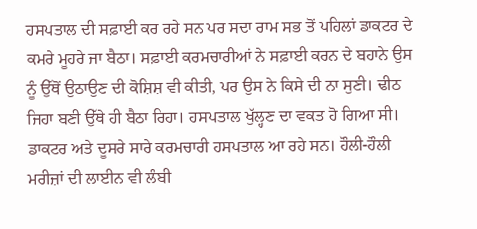ਹਸਪਤਾਲ ਦੀ ਸਫ਼ਾਈ ਕਰ ਰਹੇ ਸਨ ਪਰ ਸਦਾ ਰਾਮ ਸਭ ਤੋਂ ਪਹਿਲਾਂ ਡਾਕਟਰ ਦੇ ਕਮਰੇ ਮੂਹਰੇ ਜਾ ਬੈਠਾ। ਸਫ਼ਾਈ ਕਰਮਚਾਰੀਆਂ ਨੇ ਸਫ਼ਾਈ ਕਰਨ ਦੇ ਬਹਾਨੇ ਉਸ ਨੂੰ ਉੱਥੋਂ ਉਠਾਉਣ ਦੀ ਕੋਸ਼ਿਸ਼ ਵੀ ਕੀਤੀ, ਪਰ ਉਸ ਨੇ ਕਿਸੇ ਦੀ ਨਾ ਸੁਣੀ। ਢੀਠ ਜਿਹਾ ਬਣੀ ਉੱਥੇ ਹੀ ਬੈਠਾ ਰਿਹਾ। ਹਸਪਤਾਲ ਖੁੱਲ੍ਹਣ ਦਾ ਵਕਤ ਹੋ ਗਿਆ ਸੀ। ਡਾਕਟਰ ਅਤੇ ਦੂਸਰੇ ਸਾਰੇ ਕਰਮਚਾਰੀ ਹਸਪਤਾਲ ਆ ਰਹੇ ਸਨ। ਹੌਲੀ-ਹੌਲੀ ਮਰੀਜ਼ਾਂ ਦੀ ਲਾਈਨ ਵੀ ਲੰਬੀ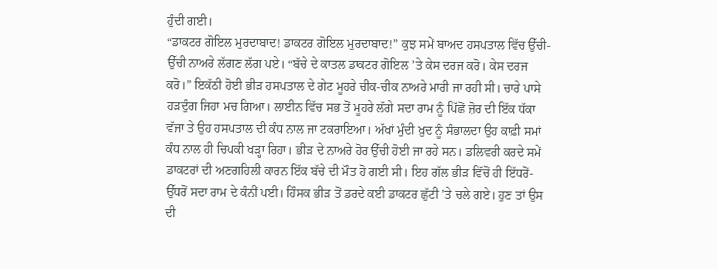ਹੁੰਦੀ ਗਈ।
“ਡਾਕਟਰ ਗੋਇਲ ਮੁਰਦਾਬਾਦ! ਡਾਕਟਰ ਗੋਇਲ ਮੁਰਦਾਬਾਦ!” ਕੁਝ ਸਮੇਂ ਬਾਅਦ ਹਸਪਤਾਲ ਵਿੱਚ ਉੱਚੀ-ਉੱਚੀ ਨਾਅਰੇ ਲੱਗਣ ਲੱਗ ਪਏ। “ਬੱਚੇ ਦੇ ਕਾਤਲ ਡਾਕਟਰ ਗੋਇਲ ’ਤੇ ਕੇਸ ਦਰਜ ਕਰੋ। ਕੇਸ ਦਰਜ ਕਰੋ।” ਇਕੱਠੀ ਹੋਈ ਭੀੜ ਹਸਪਤਾਲ ਦੇ ਗੇਟ ਮੂਹਰੇ ਚੀਕ-ਚੀਕ ਨਾਅਰੇ ਮਾਰੀ ਜਾ ਰਹੀ ਸੀ। ਚਾਰੇ ਪਾਸੇ ਹੜਦੁੰਗ ਜਿਹਾ ਮਚ ਗਿਆ। ਲਾਈਨ ਵਿੱਚ ਸਭ ਤੋਂ ਮੂਹਰੇ ਲੱਗੇ ਸਦਾ ਰਾਮ ਨੂੰ ਪਿੱਛੋਂ ਜ਼ੋਰ ਦੀ ਇੱਕ ਧੱਕਾ ਵੱਜਾ ਤੇ ਉਹ ਹਸਪਤਾਲ ਦੀ ਕੰਧ ਨਾਲ ਜਾ ਟਕਰਾਇਆ। ਅੱਖਾਂ ਮੁੰਦੀ ਖ਼ੁਦ ਨੂੰ ਸੰਭਾਲਦਾ ਉਹ ਕਾਫ਼ੀ ਸਮਾਂ ਕੰਧ ਨਾਲ ਹੀ ਚਿਪਕੀ ਖੜ੍ਹਾ ਰਿਹਾ। ਭੀੜ ਦੇ ਨਾਅਰੇ ਹੋਰ ਉੱਚੀ ਹੋਈ ਜਾ ਰਹੇ ਸਨ। ਡਲਿਵਰੀ ਕਰਦੇ ਸਮੇਂ ਡਾਕਟਰਾਂ ਦੀ ਅਣਗਹਿਲੀ ਕਾਰਨ ਇੱਕ ਬੱਚੇ ਦੀ ਮੌਤ ਹੋ ਗਈ ਸੀ। ਇਹ ਗੱਲ ਭੀੜ ਵਿੱਚੋਂ ਹੀ ਇੱਧਰੋਂ-ਉੱਧਰੋਂ ਸਦਾ ਰਾਮ ਦੇ ਕੰਨੀਂ ਪਈ। ਹਿੰਸਕ ਭੀੜ ਤੋਂ ਡਰਦੇ ਕਈ ਡਾਕਟਰ ਛੁੱਟੀ ’ਤੇ ਚਲੇ ਗਏ। ਹੁਣ ਤਾਂ ਉਸ ਦੀ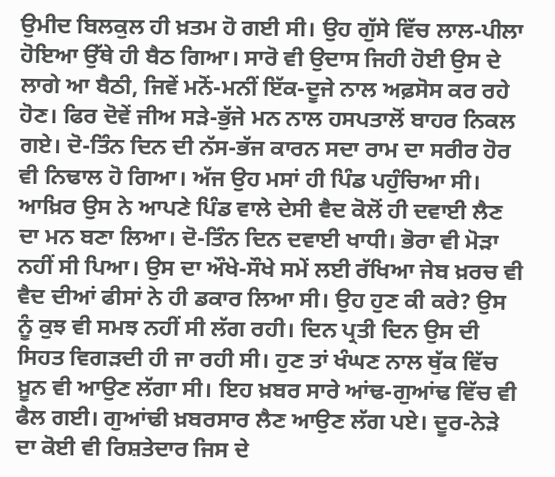ਉਮੀਦ ਬਿਲਕੁਲ ਹੀ ਖ਼ਤਮ ਹੋ ਗਈ ਸੀ। ਉਹ ਗੁੱਸੇ ਵਿੱਚ ਲਾਲ-ਪੀਲਾ ਹੋਇਆ ਉੱਥੇ ਹੀ ਬੈਠ ਗਿਆ। ਸਾਰੋ ਵੀ ਉਦਾਸ ਜਿਹੀ ਹੋਈ ਉਸ ਦੇ ਲਾਗੇ ਆ ਬੈਠੀ, ਜਿਵੇਂ ਮਨੋਂ-ਮਨੀਂ ਇੱਕ-ਦੂਜੇ ਨਾਲ ਅਫ਼ਸੋਸ ਕਰ ਰਹੇ ਹੋਣ। ਫਿਰ ਦੋਵੇਂ ਜੀਅ ਸੜੇ-ਭੁੱਜੇ ਮਨ ਨਾਲ ਹਸਪਤਾਲੋਂ ਬਾਹਰ ਨਿਕਲ ਗਏ। ਦੋ-ਤਿੰਨ ਦਿਨ ਦੀ ਨੱਸ-ਭੱਜ ਕਾਰਨ ਸਦਾ ਰਾਮ ਦਾ ਸਰੀਰ ਹੋਰ ਵੀ ਨਿਢਾਲ ਹੋ ਗਿਆ। ਅੱਜ ਉਹ ਮਸਾਂ ਹੀ ਪਿੰਡ ਪਹੁੰਚਿਆ ਸੀ। ਆਖ਼ਿਰ ਉਸ ਨੇ ਆਪਣੇ ਪਿੰਡ ਵਾਲੇ ਦੇਸੀ ਵੈਦ ਕੋਲੋਂ ਹੀ ਦਵਾਈ ਲੈਣ ਦਾ ਮਨ ਬਣਾ ਲਿਆ। ਦੋ-ਤਿੰਨ ਦਿਨ ਦਵਾਈ ਖਾਧੀ। ਭੋਰਾ ਵੀ ਮੋੜਾ ਨਹੀਂ ਸੀ ਪਿਆ। ਉਸ ਦਾ ਔਖੇ-ਸੌਖੇ ਸਮੇਂ ਲਈ ਰੱਖਿਆ ਜੇਬ ਖ਼ਰਚ ਵੀ ਵੈਦ ਦੀਆਂ ਫੀਸਾਂ ਨੇ ਹੀ ਡਕਾਰ ਲਿਆ ਸੀ। ਉਹ ਹੁਣ ਕੀ ਕਰੇ? ਉਸ ਨੂੰ ਕੁਝ ਵੀ ਸਮਝ ਨਹੀਂ ਸੀ ਲੱਗ ਰਹੀ। ਦਿਨ ਪ੍ਰਤੀ ਦਿਨ ਉਸ ਦੀ ਸਿਹਤ ਵਿਗੜਦੀ ਹੀ ਜਾ ਰਹੀ ਸੀ। ਹੁਣ ਤਾਂ ਖੰਘਣ ਨਾਲ ਥੁੱਕ ਵਿੱਚ ਖ਼ੂਨ ਵੀ ਆਉਣ ਲੱਗਾ ਸੀ। ਇਹ ਖ਼ਬਰ ਸਾਰੇ ਆਂਢ-ਗੁਆਂਢ ਵਿੱਚ ਵੀ ਫੈਲ ਗਈ। ਗੁਆਂਢੀ ਖ਼ਬਰਸਾਰ ਲੈਣ ਆਉਣ ਲੱਗ ਪਏ। ਦੂਰ-ਨੇੜੇ ਦਾ ਕੋਈ ਵੀ ਰਿਸ਼ਤੇਦਾਰ ਜਿਸ ਦੇ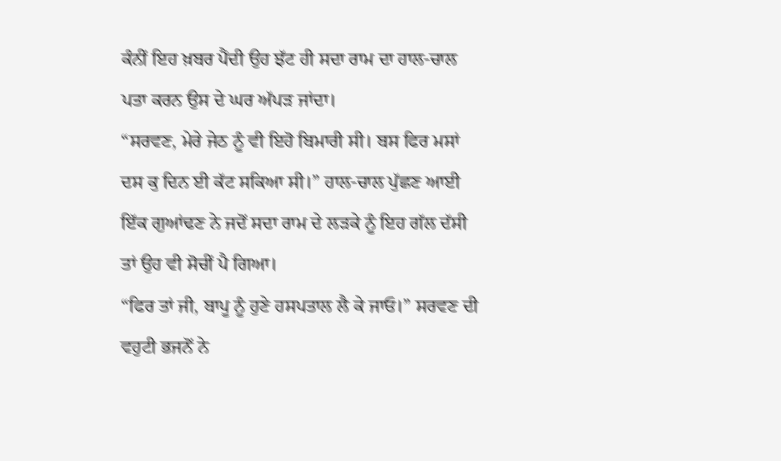ਕੰਨੀਂ ਇਹ ਖ਼ਬਰ ਪੈਂਦੀ ਉਹ ਝੱਟ ਹੀ ਸਦਾ ਰਾਮ ਦਾ ਹਾਲ-ਚਾਲ ਪਤਾ ਕਰਨ ਉਸ ਦੇ ਘਰ ਅੱਪੜ ਜਾਂਦਾ।
“ਸਰਵਣ, ਮੇਰੇ ਜੇਠ ਨੂੰ ਵੀ ਇਹੋ ਬਿਮਾਰੀ ਸੀ। ਬਸ ਫਿਰ ਮਸਾਂ ਦਸ ਕੁ ਦਿਨ ਈ ਕੱਟ ਸਕਿਆ ਸੀ।” ਹਾਲ-ਚਾਲ ਪੁੱਛਣ ਆਈ ਇੱਕ ਗੁਆਂਢਣ ਨੇ ਜਦੋਂ ਸਦਾ ਰਾਮ ਦੇ ਲੜਕੇ ਨੂੰ ਇਹ ਗੱਲ ਦੱਸੀ ਤਾਂ ਉਹ ਵੀ ਸੋਚੀਂ ਪੈ ਗਿਆ।
“ਫਿਰ ਤਾਂ ਜੀ, ਬਾਪੂ ਨੂੰ ਹੁਣੇ ਹਸਪਤਾਲ ਲੈ ਕੇ ਜਾਓ।” ਸਰਵਣ ਦੀ ਵਹੁਟੀ ਭਜਨੋਂ ਨੇ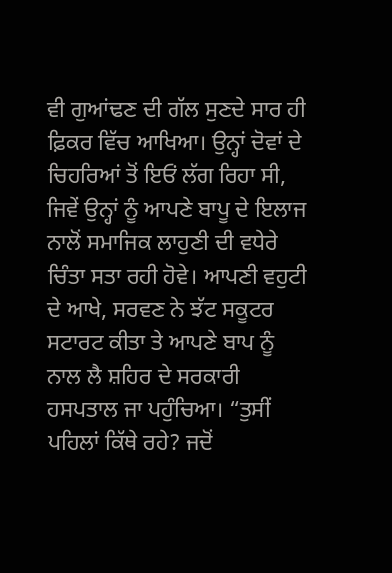ਵੀ ਗੁਆਂਢਣ ਦੀ ਗੱਲ ਸੁਣਦੇ ਸਾਰ ਹੀ ਫ਼ਿਕਰ ਵਿੱਚ ਆਖਿਆ। ਉਨ੍ਹਾਂ ਦੋਵਾਂ ਦੇ ਚਿਹਰਿਆਂ ਤੋਂ ਇਓਂ ਲੱਗ ਰਿਹਾ ਸੀ, ਜਿਵੇਂ ਉਨ੍ਹਾਂ ਨੂੰ ਆਪਣੇ ਬਾਪੂ ਦੇ ਇਲਾਜ ਨਾਲੋਂ ਸਮਾਜਿਕ ਲਾਹੁਣੀ ਦੀ ਵਧੇਰੇ ਚਿੰਤਾ ਸਤਾ ਰਹੀ ਹੋਵੇ। ਆਪਣੀ ਵਹੁਟੀ ਦੇ ਆਖੇ, ਸਰਵਣ ਨੇ ਝੱਟ ਸਕੂਟਰ ਸਟਾਰਟ ਕੀਤਾ ਤੇ ਆਪਣੇ ਬਾਪ ਨੂੰ ਨਾਲ ਲੈ ਸ਼ਹਿਰ ਦੇ ਸਰਕਾਰੀ ਹਸਪਤਾਲ ਜਾ ਪਹੁੰਚਿਆ। “ਤੁਸੀਂ ਪਹਿਲਾਂ ਕਿੱਥੇ ਰਹੇ? ਜਦੋਂ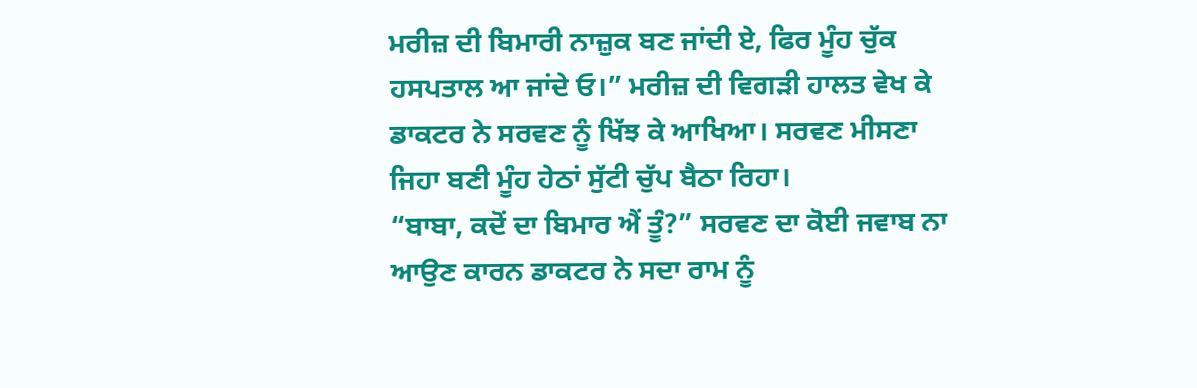ਮਰੀਜ਼ ਦੀ ਬਿਮਾਰੀ ਨਾਜ਼ੁਕ ਬਣ ਜਾਂਦੀ ਏ, ਫਿਰ ਮੂੰਹ ਚੁੱਕ ਹਸਪਤਾਲ ਆ ਜਾਂਦੇ ਓ।” ਮਰੀਜ਼ ਦੀ ਵਿਗੜੀ ਹਾਲਤ ਵੇਖ ਕੇ ਡਾਕਟਰ ਨੇ ਸਰਵਣ ਨੂੰ ਖਿੱਝ ਕੇ ਆਖਿਆ। ਸਰਵਣ ਮੀਸਣਾ ਜਿਹਾ ਬਣੀ ਮੂੰਹ ਹੇਠਾਂ ਸੁੱਟੀ ਚੁੱਪ ਬੈਠਾ ਰਿਹਾ।
“ਬਾਬਾ, ਕਦੋਂ ਦਾ ਬਿਮਾਰ ਐਂ ਤੂੰ?” ਸਰਵਣ ਦਾ ਕੋਈ ਜਵਾਬ ਨਾ ਆਉਣ ਕਾਰਨ ਡਾਕਟਰ ਨੇ ਸਦਾ ਰਾਮ ਨੂੰ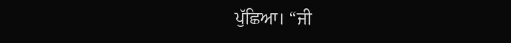ਪੁੱਛਿਆ। “ਜੀ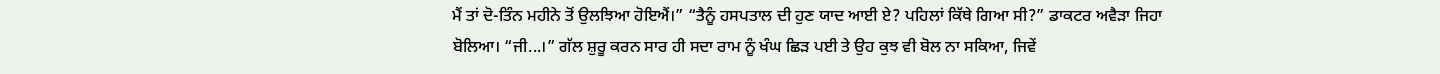ਮੈਂ ਤਾਂ ਦੋ-ਤਿੰਨ ਮਹੀਨੇ ਤੋਂ ਉਲਝਿਆ ਹੋਇਐਂ।” “ਤੈਨੂੰ ਹਸਪਤਾਲ ਦੀ ਹੁਣ ਯਾਦ ਆਈ ਏ? ਪਹਿਲਾਂ ਕਿੱਥੇ ਗਿਆ ਸੀ?” ਡਾਕਟਰ ਅਵੈੜਾ ਜਿਹਾ ਬੋਲਿਆ। “ਜੀ...।” ਗੱਲ ਸ਼ੁਰੂ ਕਰਨ ਸਾਰ ਹੀ ਸਦਾ ਰਾਮ ਨੂੰ ਖੰਘ ਛਿੜ ਪਈ ਤੇ ਉਹ ਕੁਝ ਵੀ ਬੋਲ ਨਾ ਸਕਿਆ, ਜਿਵੇਂ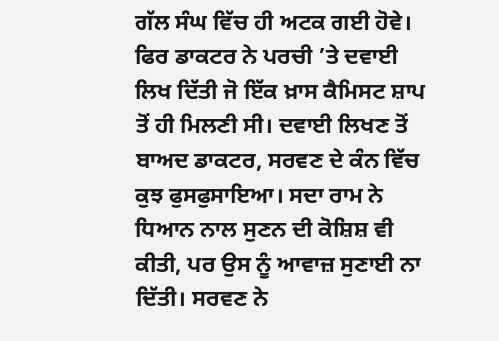ਗੱਲ ਸੰਘ ਵਿੱਚ ਹੀ ਅਟਕ ਗਈ ਹੋਵੇ। ਫਿਰ ਡਾਕਟਰ ਨੇ ਪਰਚੀ ’ਤੇ ਦਵਾਈ ਲਿਖ ਦਿੱਤੀ ਜੋ ਇੱਕ ਖ਼ਾਸ ਕੈਮਿਸਟ ਸ਼ਾਪ ਤੋਂ ਹੀ ਮਿਲਣੀ ਸੀ। ਦਵਾਈ ਲਿਖਣ ਤੋਂ ਬਾਅਦ ਡਾਕਟਰ, ਸਰਵਣ ਦੇ ਕੰਨ ਵਿੱਚ ਕੁਝ ਫੁਸਫੁਸਾਇਆ। ਸਦਾ ਰਾਮ ਨੇ ਧਿਆਨ ਨਾਲ ਸੁਣਨ ਦੀ ਕੋਸ਼ਿਸ਼ ਵੀ ਕੀਤੀ, ਪਰ ਉਸ ਨੂੰ ਆਵਾਜ਼ ਸੁਣਾਈ ਨਾ ਦਿੱਤੀ। ਸਰਵਣ ਨੇ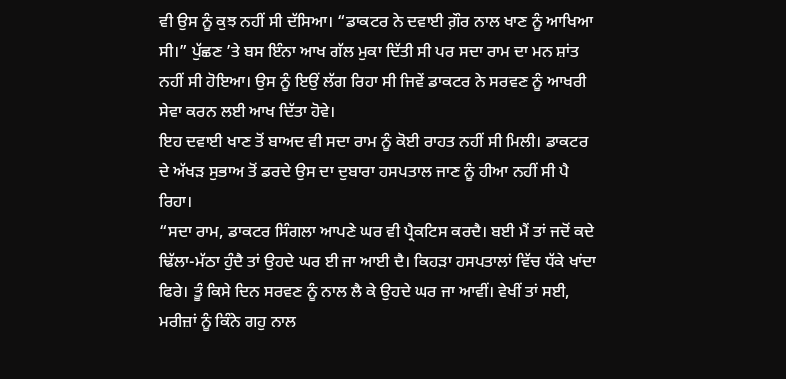ਵੀ ਉਸ ਨੂੰ ਕੁਝ ਨਹੀਂ ਸੀ ਦੱਸਿਆ। “ਡਾਕਟਰ ਨੇ ਦਵਾਈ ਗ਼ੌਰ ਨਾਲ ਖਾਣ ਨੂੰ ਆਖਿਆ ਸੀ।” ਪੁੱਛਣ ’ਤੇ ਬਸ ਇੰਨਾ ਆਖ ਗੱਲ ਮੁਕਾ ਦਿੱਤੀ ਸੀ ਪਰ ਸਦਾ ਰਾਮ ਦਾ ਮਨ ਸ਼ਾਂਤ ਨਹੀਂ ਸੀ ਹੋਇਆ। ਉਸ ਨੂੰ ਇਉਂ ਲੱਗ ਰਿਹਾ ਸੀ ਜਿਵੇਂ ਡਾਕਟਰ ਨੇ ਸਰਵਣ ਨੂੰ ਆਖਰੀ ਸੇਵਾ ਕਰਨ ਲਈ ਆਖ ਦਿੱਤਾ ਹੋਵੇ।
ਇਹ ਦਵਾਈ ਖਾਣ ਤੋਂ ਬਾਅਦ ਵੀ ਸਦਾ ਰਾਮ ਨੂੰ ਕੋਈ ਰਾਹਤ ਨਹੀਂ ਸੀ ਮਿਲੀ। ਡਾਕਟਰ ਦੇ ਅੱਖੜ ਸੁਭਾਅ ਤੋਂ ਡਰਦੇ ਉਸ ਦਾ ਦੁਬਾਰਾ ਹਸਪਤਾਲ ਜਾਣ ਨੂੰ ਹੀਆ ਨਹੀਂ ਸੀ ਪੈ ਰਿਹਾ।
“ਸਦਾ ਰਾਮ, ਡਾਕਟਰ ਸਿੰਗਲਾ ਆਪਣੇ ਘਰ ਵੀ ਪ੍ਰੈਕਟਿਸ ਕਰਦੈ। ਬਈ ਮੈਂ ਤਾਂ ਜਦੋਂ ਕਦੇ ਢਿੱਲਾ-ਮੱਠਾ ਹੁੰਦੈ ਤਾਂ ਉਹਦੇ ਘਰ ਈ ਜਾ ਆਈ ਦੈ। ਕਿਹੜਾ ਹਸਪਤਾਲਾਂ ਵਿੱਚ ਧੱਕੇ ਖਾਂਦਾ ਫਿਰੇ। ਤੂੰ ਕਿਸੇ ਦਿਨ ਸਰਵਣ ਨੂੰ ਨਾਲ ਲੈ ਕੇ ਉਹਦੇ ਘਰ ਜਾ ਆਵੀਂ। ਵੇਖੀਂ ਤਾਂ ਸਈ, ਮਰੀਜ਼ਾਂ ਨੂੰ ਕਿੰਨੇ ਗਹੁ ਨਾਲ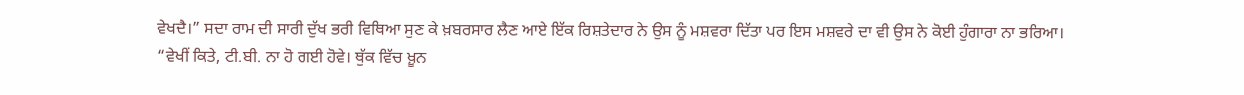ਵੇਖਦੈ।” ਸਦਾ ਰਾਮ ਦੀ ਸਾਰੀ ਦੁੱਖ ਭਰੀ ਵਿਥਿਆ ਸੁਣ ਕੇ ਖ਼ਬਰਸਾਰ ਲੈਣ ਆਏ ਇੱਕ ਰਿਸ਼ਤੇਦਾਰ ਨੇ ਉਸ ਨੂੰ ਮਸ਼ਵਰਾ ਦਿੱਤਾ ਪਰ ਇਸ ਮਸ਼ਵਰੇ ਦਾ ਵੀ ਉਸ ਨੇ ਕੋਈ ਹੁੰਗਾਰਾ ਨਾ ਭਰਿਆ।
“ਵੇਖੀਂ ਕਿਤੇ, ਟੀ.ਬੀ. ਨਾ ਹੋ ਗਈ ਹੋਵੇ। ਥੁੱਕ ਵਿੱਚ ਖ਼ੂਨ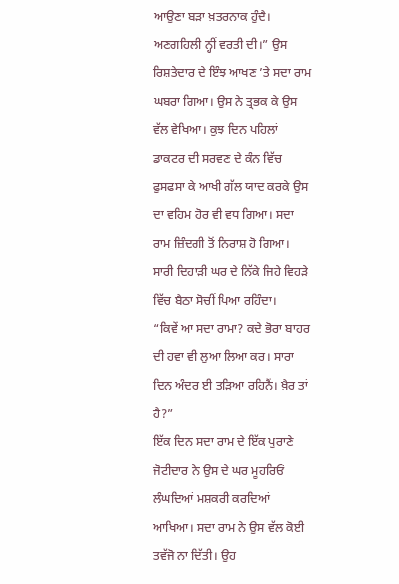ਆਉਣਾ ਬੜਾ ਖ਼ਤਰਨਾਕ ਹੁੰਦੈ। ਅਣਗਹਿਲੀ ਨ੍ਹੀਂ ਵਰਤੀ ਦੀ।” ਉਸ ਰਿਸ਼ਤੇਦਾਰ ਦੇ ਇੰਝ ਆਖਣ ’ਤੇ ਸਦਾ ਰਾਮ ਘਬਰਾ ਗਿਆ। ਉਸ ਨੇ ਤ੍ਰਭਕ ਕੇ ਉਸ ਵੱਲ ਵੇਖਿਆ। ਕੁਝ ਦਿਨ ਪਹਿਲਾਂ ਡਾਕਟਰ ਦੀ ਸਰਵਣ ਦੇ ਕੰਨ ਵਿੱਚ ਫੁਸਫਸਾ ਕੇ ਆਖੀ ਗੱਲ ਯਾਦ ਕਰਕੇ ਉਸ ਦਾ ਵਹਿਮ ਹੋਰ ਵੀ ਵਧ ਗਿਆ। ਸਦਾ ਰਾਮ ਜ਼ਿੰਦਗੀ ਤੋਂ ਨਿਰਾਸ਼ ਹੋ ਗਿਆ। ਸਾਰੀ ਦਿਹਾੜੀ ਘਰ ਦੇ ਨਿੱਕੇ ਜਿਹੇ ਵਿਹੜੇ ਵਿੱਚ ਬੈਠਾ ਸੋਚੀਂ ਪਿਆ ਰਹਿੰਦਾ।
“ਕਿਵੇਂ ਆ ਸਦਾ ਰਾਮਾ? ਕਦੇ ਭੋਰਾ ਬਾਹਰ ਦੀ ਹਵਾ ਵੀ ਲੁਆ ਲਿਆ ਕਰ। ਸਾਰਾ ਦਿਨ ਅੰਦਰ ਈ ਤੜਿਆ ਰਹਿਨੈਂ। ਖ਼ੈਰ ਤਾਂ ਹੈ?”
ਇੱਕ ਦਿਨ ਸਦਾ ਰਾਮ ਦੇ ਇੱਕ ਪੁਰਾਣੇ ਜੋਟੀਦਾਰ ਨੇ ਉਸ ਦੇ ਘਰ ਮੂਹਰਿਓਂ ਲੰਘਦਿਆਂ ਮਸ਼ਕਰੀ ਕਰਦਿਆਂ ਆਖਿਆ। ਸਦਾ ਰਾਮ ਨੇ ਉਸ ਵੱਲ ਕੋਈ ਤਵੱਜੋ ਨਾ ਦਿੱਤੀ। ਉਹ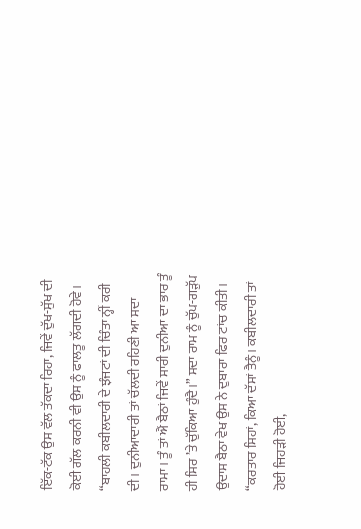ਇੱਕ-ਟੱਕ ਉਸ ਵੱਲ ਤੱਕਦਾ ਰਿਹਾ, ਜਿਵੇਂ ਦੁੱਖ-ਸੁੱਖ ਦੀ ਕੋਈ ਗੱਲ ਕਰਨੀ ਵੀ ਉਸ ਨੂੰ ਫਾਲਤੂ ਲੱਗਦੀ ਹੋਵੇ।
“ਬਾਹਲੀ ਕਬੀਲਦਾਰੀ ਦੇ ਝੰਜਟਾਂ ਦੀ ਚਿੰਤਾ ਨ੍ਹੀਂ ਕਰੀ ਦੀ। ਦੁਨੀਆਦਾਰੀ ਤਾਂ ਚੱਲਦੀ ਰਹਿਣੀ ਆ ਸਦਾ ਰਾਮਾ। ਤੂੰ ਤਾਂ ਐਂ ਬੈਠਾਂ ਜਿਵੇਂ ਸਾਰੀ ਦੁਨੀਆ ਦਾ ਭਾਰ ਤੂੰ ਹੀ ਸਿਰ ’ਤੇ ਚੁੱਕਿਆ ਹੁੰਦੈ।” ਸਦਾ ਰਾਮ ਨੂੰ ਚੁੱਪ-ਗੜੁੱਪ ਉਦਾਸ ਬੈਠਾ ਵੇਖ ਉਸ ਨੇ ਦੁਬਾਰਾ ਫਿਰ ਟਾਂਚ ਕੀਤੀ।
“ਕਰਤਾਰ ਸਿਹਾਂ, ਕਿਆ ਦੱਸਾਂ ਤੈਨੂੰ। ਕਬੀਲਦਾਰੀ ਤਾਂ ਹੋਈ ਜਿਹੜੀ ਹੋਈ,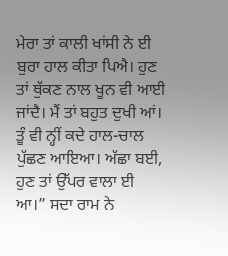ਮੇਰਾ ਤਾਂ ਕਾਲੀ ਖਾਂਸੀ ਨੇ ਈ ਬੁਰਾ ਹਾਲ ਕੀਤਾ ਪਿਐ। ਹੁਣ ਤਾਂ ਥੁੱਕਣ ਨਾਲ ਖੂਨ ਵੀ ਆਈ ਜਾਂਦੈ। ਮੈਂ ਤਾਂ ਬਹੁਤ ਦੁਖੀ ਆਂ। ਤੂੰ ਵੀ ਨ੍ਹੀਂ ਕਦੇ ਹਾਲ-ਚਾਲ ਪੁੱਛਣ ਆਇਆ। ਅੱਛਾ ਬਈ, ਹੁਣ ਤਾਂ ਉੱਪਰ ਵਾਲਾ ਈ ਆ।” ਸਦਾ ਰਾਮ ਨੇ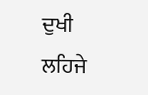ਦੁਖੀ ਲਹਿਜੇ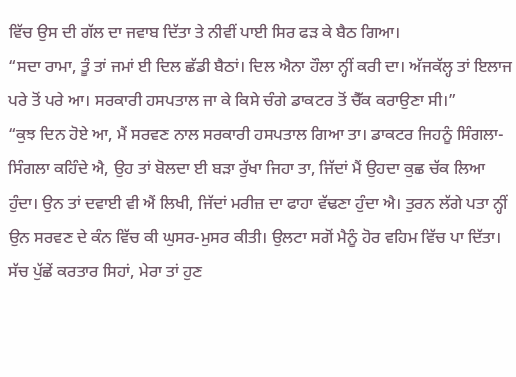ਵਿੱਚ ਉਸ ਦੀ ਗੱਲ ਦਾ ਜਵਾਬ ਦਿੱਤਾ ਤੇ ਨੀਵੀਂ ਪਾਈ ਸਿਰ ਫੜ ਕੇ ਬੈਠ ਗਿਆ।
“ਸਦਾ ਰਾਮਾ, ਤੂੰ ਤਾਂ ਜਮਾਂ ਈ ਦਿਲ ਛੱਡੀ ਬੈਠਾਂ। ਦਿਲ ਐਨਾ ਹੌਲਾ ਨ੍ਹੀਂ ਕਰੀ ਦਾ। ਅੱਜਕੱਲ੍ਹ ਤਾਂ ਇਲਾਜ ਪਰੇ ਤੋਂ ਪਰੇ ਆ। ਸਰਕਾਰੀ ਹਸਪਤਾਲ ਜਾ ਕੇ ਕਿਸੇ ਚੰਗੇ ਡਾਕਟਰ ਤੋਂ ਚੈੱਕ ਕਰਾਉਣਾ ਸੀ।”
“ਕੁਝ ਦਿਨ ਹੋਏ ਆ, ਮੈਂ ਸਰਵਣ ਨਾਲ ਸਰਕਾਰੀ ਹਸਪਤਾਲ ਗਿਆ ਤਾ। ਡਾਕਟਰ ਜਿਹਨੂੰ ਸਿੰਗਲਾ-ਸਿੰਗਲਾ ਕਹਿੰਦੇ ਐ, ਉਹ ਤਾਂ ਬੋਲਦਾ ਈ ਬੜਾ ਰੁੱਖਾ ਜਿਹਾ ਤਾ, ਜਿੱਦਾਂ ਮੈਂ ਉਹਦਾ ਕੁਛ ਚੱਕ ਲਿਆ ਹੁੰਦਾ। ਉਨ ਤਾਂ ਦਵਾਈ ਵੀ ਐਂ ਲਿਖੀ, ਜਿੱਦਾਂ ਮਰੀਜ਼ ਦਾ ਫਾਹਾ ਵੱਢਣਾ ਹੁੰਦਾ ਐ। ਤੁਰਨ ਲੱਗੇ ਪਤਾ ਨ੍ਹੀਂ ਉਨ ਸਰਵਣ ਦੇ ਕੰਨ ਵਿੱਚ ਕੀ ਘੁਸਰ-ਮੁਸਰ ਕੀਤੀ। ਉਲਟਾ ਸਗੋਂ ਮੈਨੂੰ ਹੋਰ ਵਹਿਮ ਵਿੱਚ ਪਾ ਦਿੱਤਾ। ਸੱਚ ਪੁੱਛੇਂ ਕਰਤਾਰ ਸਿਹਾਂ, ਮੇਰਾ ਤਾਂ ਹੁਣ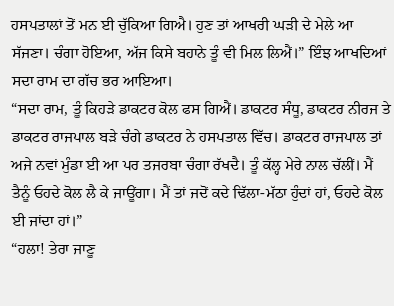ਹਸਪਤਾਲਾਂ ਤੋਂ ਮਨ ਈ ਚੁੱਕਿਆ ਗਿਐ। ਹੁਣ ਤਾਂ ਆਖਰੀ ਘੜੀ ਦੇ ਮੇਲੇ ਆ ਸੱਜਣਾ। ਚੰਗਾ ਹੋਇਆ, ਅੱਜ ਕਿਸੇ ਬਹਾਨੇ ਤੂੰ ਵੀ ਮਿਲ ਲਿਐਂ।” ਇੰਝ ਆਖਦਿਆਂ ਸਦਾ ਰਾਮ ਦਾ ਗੱਚ ਭਰ ਆਇਆ।
“ਸਦਾ ਰਾਮ, ਤੂੰ ਕਿਹੜੇ ਡਾਕਟਰ ਕੋਲ ਫਸ ਗਿਐਂ। ਡਾਕਟਰ ਸੰਧੂ, ਡਾਕਟਰ ਨੀਰਜ ਤੇ ਡਾਕਟਰ ਰਾਜਪਾਲ ਬੜੇ ਚੰਗੇ ਡਾਕਟਰ ਨੇ ਹਸਪਤਾਲ ਵਿੱਚ। ਡਾਕਟਰ ਰਾਜਪਾਲ ਤਾਂ ਅਜੇ ਨਵਾਂ ਮੁੰਡਾ ਈ ਆ ਪਰ ਤਜਰਬਾ ਚੰਗਾ ਰੱਖਦੈ। ਤੂੰ ਕੱਲ੍ਹ ਮੇਰੇ ਨਾਲ ਚੱਲੀਂ। ਮੈਂ ਤੈਨੂੰ ਓਹਦੇ ਕੋਲ ਲੈ ਕੇ ਜਾਊਂਗਾ। ਮੈਂ ਤਾਂ ਜਦੋਂ ਕਦੇ ਢਿੱਲਾ-ਮੱਠਾ ਹੁੰਦਾਂ ਹਾਂ, ਓਹਦੇ ਕੋਲ ਈ ਜਾਂਦਾ ਹਾਂ।”
“ਹਲਾ! ਤੇਰਾ ਜਾਣੂ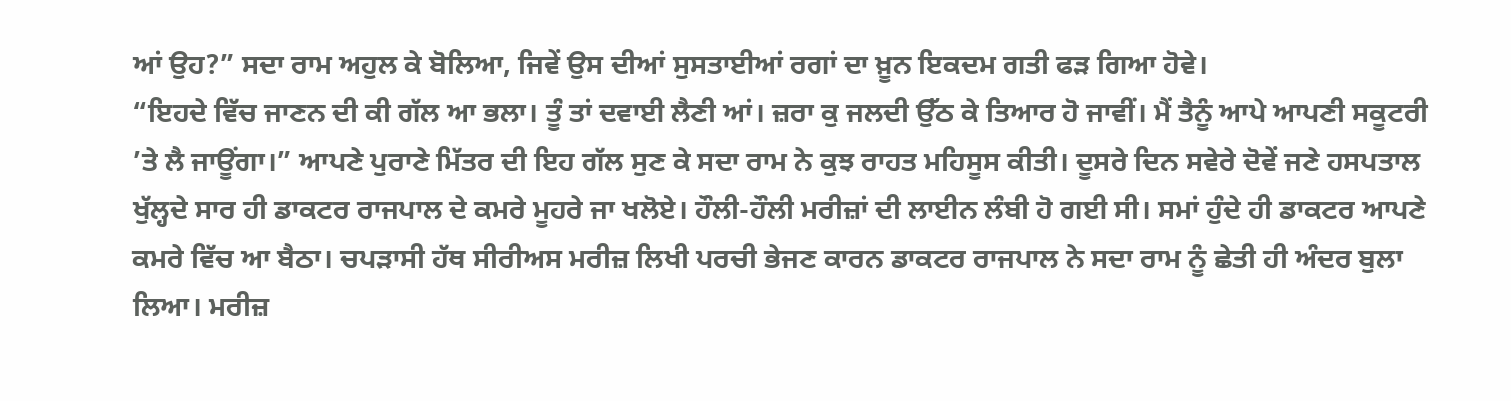ਆਂ ਉਹ?” ਸਦਾ ਰਾਮ ਅਹੁਲ ਕੇ ਬੋਲਿਆ, ਜਿਵੇਂ ਉਸ ਦੀਆਂ ਸੁਸਤਾਈਆਂ ਰਗਾਂ ਦਾ ਖ਼ੂਨ ਇਕਦਮ ਗਤੀ ਫੜ ਗਿਆ ਹੋਵੇ।
“ਇਹਦੇ ਵਿੱਚ ਜਾਣਨ ਦੀ ਕੀ ਗੱਲ ਆ ਭਲਾ। ਤੂੰ ਤਾਂ ਦਵਾਈ ਲੈਣੀ ਆਂ। ਜ਼ਰਾ ਕੁ ਜਲਦੀ ਉੱਠ ਕੇ ਤਿਆਰ ਹੋ ਜਾਵੀਂ। ਮੈਂ ਤੈਨੂੰ ਆਪੇ ਆਪਣੀ ਸਕੂਟਰੀ ’ਤੇ ਲੈ ਜਾਊਂਗਾ।” ਆਪਣੇ ਪੁਰਾਣੇ ਮਿੱਤਰ ਦੀ ਇਹ ਗੱਲ ਸੁਣ ਕੇ ਸਦਾ ਰਾਮ ਨੇ ਕੁਝ ਰਾਹਤ ਮਹਿਸੂਸ ਕੀਤੀ। ਦੂਸਰੇ ਦਿਨ ਸਵੇਰੇ ਦੋਵੇਂ ਜਣੇ ਹਸਪਤਾਲ ਖੁੱਲ੍ਹਦੇ ਸਾਰ ਹੀ ਡਾਕਟਰ ਰਾਜਪਾਲ ਦੇ ਕਮਰੇ ਮੂਹਰੇ ਜਾ ਖਲੋਏ। ਹੌਲੀ-ਹੌਲੀ ਮਰੀਜ਼ਾਂ ਦੀ ਲਾਈਨ ਲੰਬੀ ਹੋ ਗਈ ਸੀ। ਸਮਾਂ ਹੁੰਦੇ ਹੀ ਡਾਕਟਰ ਆਪਣੇ ਕਮਰੇ ਵਿੱਚ ਆ ਬੈਠਾ। ਚਪੜਾਸੀ ਹੱਥ ਸੀਰੀਅਸ ਮਰੀਜ਼ ਲਿਖੀ ਪਰਚੀ ਭੇਜਣ ਕਾਰਨ ਡਾਕਟਰ ਰਾਜਪਾਲ ਨੇ ਸਦਾ ਰਾਮ ਨੂੰ ਛੇਤੀ ਹੀ ਅੰਦਰ ਬੁਲਾ ਲਿਆ। ਮਰੀਜ਼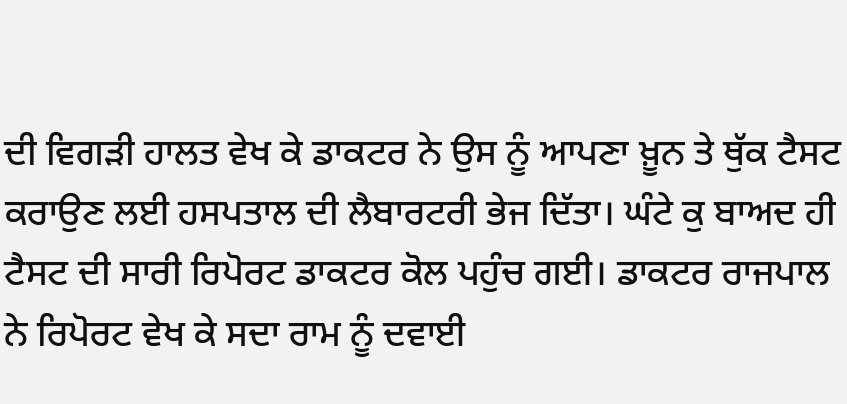ਦੀ ਵਿਗੜੀ ਹਾਲਤ ਵੇਖ ਕੇ ਡਾਕਟਰ ਨੇ ਉਸ ਨੂੰ ਆਪਣਾ ਖ਼ੂਨ ਤੇ ਥੁੱਕ ਟੈਸਟ ਕਰਾਉਣ ਲਈ ਹਸਪਤਾਲ ਦੀ ਲੈਬਾਰਟਰੀ ਭੇਜ ਦਿੱਤਾ। ਘੰਟੇ ਕੁ ਬਾਅਦ ਹੀ ਟੈਸਟ ਦੀ ਸਾਰੀ ਰਿਪੋਰਟ ਡਾਕਟਰ ਕੋਲ ਪਹੁੰਚ ਗਈ। ਡਾਕਟਰ ਰਾਜਪਾਲ ਨੇ ਰਿਪੋਰਟ ਵੇਖ ਕੇ ਸਦਾ ਰਾਮ ਨੂੰ ਦਵਾਈ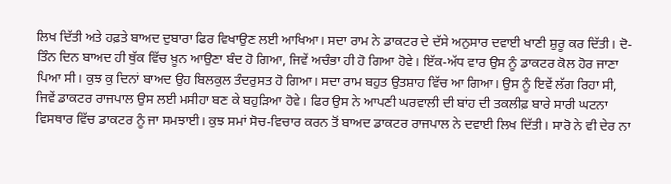ਲਿਖ ਦਿੱਤੀ ਅਤੇ ਹਫ਼ਤੇ ਬਾਅਦ ਦੁਬਾਰਾ ਫਿਰ ਵਿਖਾਉਣ ਲਈ ਆਖਿਆ। ਸਦਾ ਰਾਮ ਨੇ ਡਾਕਟਰ ਦੇ ਦੱਸੇ ਅਨੁਸਾਰ ਦਵਾਈ ਖਾਣੀ ਸ਼ੁਰੂ ਕਰ ਦਿੱਤੀ। ਦੋ-ਤਿੰਨ ਦਿਨ ਬਾਅਦ ਹੀ ਥੁੱਕ ਵਿੱਚ ਖ਼ੂਨ ਆਉਣਾ ਬੰਦ ਹੋ ਗਿਆ, ਜਿਵੇਂ ਅਚੰਭਾ ਹੀ ਹੋ ਗਿਆ ਹੋਵੇ। ਇੱਕ-ਅੱਧ ਵਾਰ ਉਸ ਨੂੰ ਡਾਕਟਰ ਕੋਲ ਹੋਰ ਜਾਣਾ ਪਿਆ ਸੀ। ਕੁਝ ਕੁ ਦਿਨਾਂ ਬਾਅਦ ਉਹ ਬਿਲਕੁਲ ਤੰਦਰੁਸਤ ਹੋ ਗਿਆ। ਸਦਾ ਰਾਮ ਬਹੁਤ ਉਤਸ਼ਾਹ ਵਿੱਚ ਆ ਗਿਆ। ਉਸ ਨੂੰ ਇਵੇਂ ਲੱਗ ਰਿਹਾ ਸੀ, ਜਿਵੇਂ ਡਾਕਟਰ ਰਾਜਪਾਲ ਉਸ ਲਈ ਮਸੀਹਾ ਬਣ ਕੇ ਬਹੁੜਿਆ ਹੋਵੇ। ਫਿਰ ਉਸ ਨੇ ਆਪਣੀ ਘਰਵਾਲੀ ਦੀ ਬਾਂਹ ਦੀ ਤਕਲੀਫ਼ ਬਾਰੇ ਸਾਰੀ ਘਟਨਾ ਵਿਸਥਾਰ ਵਿੱਚ ਡਾਕਟਰ ਨੂੰ ਜਾ ਸਮਝਾਈ। ਕੁਝ ਸਮਾਂ ਸੋਚ-ਵਿਚਾਰ ਕਰਨ ਤੋਂ ਬਾਅਦ ਡਾਕਟਰ ਰਾਜਪਾਲ ਨੇ ਦਵਾਈ ਲਿਖ ਦਿੱਤੀ। ਸਾਰੋ ਨੇ ਵੀ ਦੇਰ ਨਾ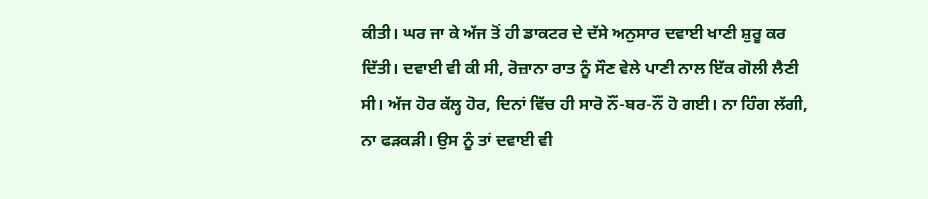ਕੀਤੀ। ਘਰ ਜਾ ਕੇ ਅੱਜ ਤੋਂ ਹੀ ਡਾਕਟਰ ਦੇ ਦੱਸੇ ਅਨੁਸਾਰ ਦਵਾਈ ਖਾਣੀ ਸ਼ੁਰੂ ਕਰ ਦਿੱਤੀ। ਦਵਾਈ ਵੀ ਕੀ ਸੀ, ਰੋਜ਼ਾਨਾ ਰਾਤ ਨੂੰ ਸੌਣ ਵੇਲੇ ਪਾਣੀ ਨਾਲ ਇੱਕ ਗੋਲੀ ਲੈਣੀ ਸੀ। ਅੱਜ ਹੋਰ ਕੱਲ੍ਹ ਹੋਰ, ਦਿਨਾਂ ਵਿੱਚ ਹੀ ਸਾਰੋ ਨੌਂ-ਬਰ-ਨੌਂ ਹੋ ਗਈ। ਨਾ ਹਿੰਗ ਲੱਗੀ, ਨਾ ਫੜਕੜੀ। ਉਸ ਨੂੰ ਤਾਂ ਦਵਾਈ ਵੀ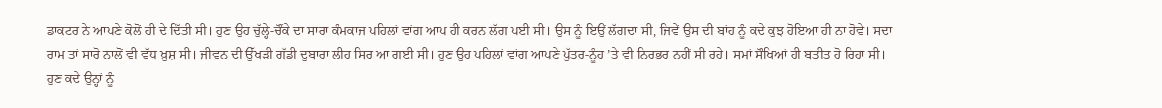ਡਾਕਟਰ ਨੇ ਆਪਣੇ ਕੋਲੋਂ ਹੀ ਦੇ ਦਿੱਤੀ ਸੀ। ਹੁਣ ਉਹ ਚੁੱਲ੍ਹੇ-ਚੌਂਕੇ ਦਾ ਸਾਰਾ ਕੰਮਕਾਜ ਪਹਿਲਾਂ ਵਾਂਗ ਆਪ ਹੀ ਕਰਨ ਲੱਗ ਪਈ ਸੀ। ਉਸ ਨੂੰ ਇਉਂ ਲੱਗਦਾ ਸੀ, ਜਿਵੇਂ ਉਸ ਦੀ ਬਾਂਹ ਨੂੰ ਕਦੇ ਕੁਝ ਹੋਇਆ ਹੀ ਨਾ ਹੋਵੇ। ਸਦਾ ਰਾਮ ਤਾਂ ਸਾਰੋ ਨਾਲੋਂ ਵੀ ਵੱਧ ਖ਼ੁਸ਼ ਸੀ। ਜੀਵਨ ਦੀ ਉੱਖੜੀ ਗੱਡੀ ਦੁਬਾਰਾ ਲੀਹ ਸਿਰ ਆ ਗਈ ਸੀ। ਹੁਣ ਉਹ ਪਹਿਲਾਂ ਵਾਂਗ ਆਪਣੇ ਪੁੱਤਰ-ਨੂੰਹ ’ਤੇ ਵੀ ਨਿਰਭਰ ਨਹੀਂ ਸੀ ਰਹੇ। ਸਮਾਂ ਸੌਖਿਆਂ ਹੀ ਬਤੀਤ ਹੋ ਰਿਹਾ ਸੀ। ਹੁਣ ਕਦੇ ਉਨ੍ਹਾਂ ਨੂੰ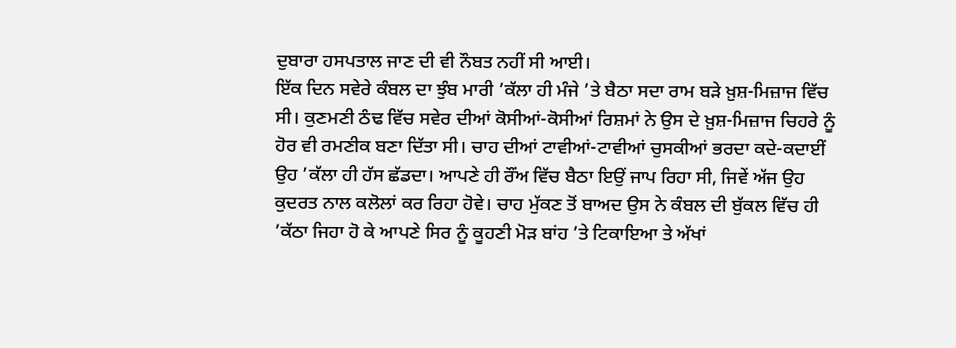ਦੁਬਾਰਾ ਹਸਪਤਾਲ ਜਾਣ ਦੀ ਵੀ ਨੌਬਤ ਨਹੀਂ ਸੀ ਆਈ।
ਇੱਕ ਦਿਨ ਸਵੇਰੇ ਕੰਬਲ ਦਾ ਝੁੰਬ ਮਾਰੀ ’ਕੱਲਾ ਹੀ ਮੰਜੇ ’ਤੇ ਬੈਠਾ ਸਦਾ ਰਾਮ ਬੜੇ ਖ਼ੁਸ਼-ਮਿਜ਼ਾਜ ਵਿੱਚ ਸੀ। ਕੁਣਮਣੀ ਠੰਢ ਵਿੱਚ ਸਵੇਰ ਦੀਆਂ ਕੋਸੀਆਂ-ਕੋਸੀਆਂ ਰਿਸ਼ਮਾਂ ਨੇ ਉਸ ਦੇ ਖ਼ੁਸ਼-ਮਿਜ਼ਾਜ ਚਿਹਰੇ ਨੂੰ ਹੋਰ ਵੀ ਰਮਣੀਕ ਬਣਾ ਦਿੱਤਾ ਸੀ। ਚਾਹ ਦੀਆਂ ਟਾਵੀਆਂ-ਟਾਵੀਆਂ ਚੁਸਕੀਆਂ ਭਰਦਾ ਕਦੇ-ਕਦਾਈਂ ਉਹ ’ਕੱਲਾ ਹੀ ਹੱਸ ਛੱਡਦਾ। ਆਪਣੇ ਹੀ ਰੌਂਅ ਵਿੱਚ ਬੈਠਾ ਇਉਂ ਜਾਪ ਰਿਹਾ ਸੀ, ਜਿਵੇਂ ਅੱਜ ਉਹ ਕੁਦਰਤ ਨਾਲ ਕਲੋਲਾਂ ਕਰ ਰਿਹਾ ਹੋਵੇ। ਚਾਹ ਮੁੱਕਣ ਤੋਂ ਬਾਅਦ ਉਸ ਨੇ ਕੰਬਲ ਦੀ ਬੁੱਕਲ ਵਿੱਚ ਹੀ ’ਕੱਠਾ ਜਿਹਾ ਹੋ ਕੇ ਆਪਣੇ ਸਿਰ ਨੂੰ ਕੂਹਣੀ ਮੋੜ ਬਾਂਹ ’ਤੇ ਟਿਕਾਇਆ ਤੇ ਅੱਖਾਂ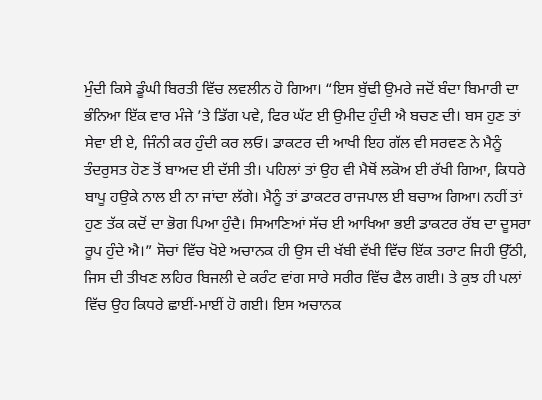ਮੁੰਦੀ ਕਿਸੇ ਡੂੰਘੀ ਬਿਰਤੀ ਵਿੱਚ ਲਵਲੀਨ ਹੋ ਗਿਆ। “ਇਸ ਬੁੱਢੀ ਉਮਰੇ ਜਦੋਂ ਬੰਦਾ ਬਿਮਾਰੀ ਦਾ ਭੰਨਿਆ ਇੱਕ ਵਾਰ ਮੰਜੇ ’ਤੇ ਡਿੱਗ ਪਵੇ, ਫਿਰ ਘੱਟ ਈ ਉਮੀਦ ਹੁੰਦੀ ਐ ਬਚਣ ਦੀ। ਬਸ ਹੁਣ ਤਾਂ ਸੇਵਾ ਈ ਏ, ਜਿੰਨੀ ਕਰ ਹੁੰਦੀ ਕਰ ਲਓ। ਡਾਕਟਰ ਦੀ ਆਖੀ ਇਹ ਗੱਲ ਵੀ ਸਰਵਣ ਨੇ ਮੈਨੂੰ ਤੰਦਰੁਸਤ ਹੋਣ ਤੋਂ ਬਾਅਦ ਈ ਦੱਸੀ ਤੀ। ਪਹਿਲਾਂ ਤਾਂ ਉਹ ਵੀ ਮੈਥੋਂ ਲਕੋਅ ਈ ਰੱਖੀ ਗਿਆ, ਕਿਧਰੇ ਬਾਪੂ ਹਉਕੇ ਨਾਲ ਈ ਨਾ ਜਾਂਦਾ ਲੱਗੇ। ਮੈਨੂੰ ਤਾਂ ਡਾਕਟਰ ਰਾਜਪਾਲ ਈ ਬਚਾਅ ਗਿਆ। ਨਹੀਂ ਤਾਂ ਹੁਣ ਤੱਕ ਕਦੋਂ ਦਾ ਭੋਗ ਪਿਆ ਹੁੰਦੈ। ਸਿਆਣਿਆਂ ਸੱਚ ਈ ਆਖਿਆ ਭਈ ਡਾਕਟਰ ਰੱਬ ਦਾ ਦੂਸਰਾ ਰੂਪ ਹੁੰਦੇ ਐ।” ਸੋਚਾਂ ਵਿੱਚ ਖੋਏ ਅਚਾਨਕ ਹੀ ਉਸ ਦੀ ਖੱਬੀ ਵੱਖੀ ਵਿੱਚ ਇੱਕ ਤਰਾਟ ਜਿਹੀ ਉੱਠੀ, ਜਿਸ ਦੀ ਤੀਖਣ ਲਹਿਰ ਬਿਜਲੀ ਦੇ ਕਰੰਟ ਵਾਂਗ ਸਾਰੇ ਸਰੀਰ ਵਿੱਚ ਫੈਲ ਗਈ। ਤੇ ਕੁਝ ਹੀ ਪਲਾਂ ਵਿੱਚ ਉਹ ਕਿਧਰੇ ਛਾਈਂ-ਮਾਈਂ ਹੋ ਗਈ। ਇਸ ਅਚਾਨਕ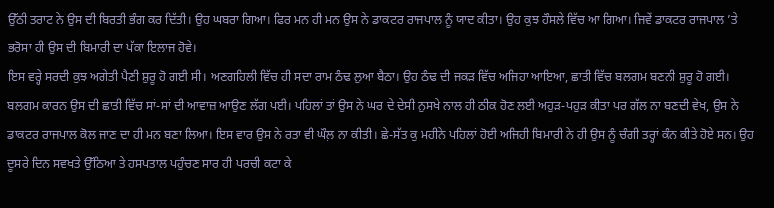ਉੱਠੀ ਤਰਾਟ ਨੇ ਉਸ ਦੀ ਬਿਰਤੀ ਭੰਗ ਕਰ ਦਿੱਤੀ। ਉਹ ਘਬਰਾ ਗਿਆ। ਫਿਰ ਮਨ ਹੀ ਮਨ ਉਸ ਨੇ ਡਾਕਟਰ ਰਾਜਪਾਲ ਨੂੰ ਯਾਦ ਕੀਤਾ। ਉਹ ਕੁਝ ਹੌਸਲੇ ਵਿੱਚ ਆ ਗਿਆ। ਜਿਵੇਂ ਡਾਕਟਰ ਰਾਜਪਾਲ ’ਤੇ ਭਰੋਸਾ ਹੀ ਉਸ ਦੀ ਬਿਮਾਰੀ ਦਾ ਪੱਕਾ ਇਲਾਜ ਹੋਵੇ।
ਇਸ ਵਰ੍ਹੇ ਸਰਦੀ ਕੁਝ ਅਗੇਤੀ ਪੈਣੀ ਸ਼ੁਰੂ ਹੋ ਗਈ ਸੀ। ਅਣਗਹਿਲੀ ਵਿੱਚ ਹੀ ਸਦਾ ਰਾਮ ਠੰਢ ਲੁਆ ਬੈਠਾ। ਉਹ ਠੰਢ ਦੀ ਜਕੜ ਵਿੱਚ ਅਜਿਹਾ ਆਇਆ, ਛਾਤੀ ਵਿੱਚ ਬਲਗਮ ਬਣਨੀ ਸ਼ੁਰੂ ਹੋ ਗਈ। ਬਲਗਮ ਕਾਰਨ ਉਸ ਦੀ ਛਾਤੀ ਵਿੱਚ ਸਾਂ-ਸਾਂ ਦੀ ਆਵਾਜ਼ ਆਉਣ ਲੱਗ ਪਈ। ਪਹਿਲਾਂ ਤਾਂ ਉਸ ਨੇ ਘਰ ਦੇ ਦੇਸੀ ਨੁਸਖੇ ਨਾਲ ਹੀ ਠੀਕ ਹੋਣ ਲਈ ਅਹੁੜ-ਪਹੁੜ ਕੀਤਾ ਪਰ ਗੱਲ ਨਾ ਬਣਦੀ ਵੇਖ, ਉਸ ਨੇ ਡਾਕਟਰ ਰਾਜਪਾਲ ਕੋਲ ਜਾਣ ਦਾ ਹੀ ਮਨ ਬਣਾ ਲਿਆ। ਇਸ ਵਾਰ ਉਸ ਨੇ ਰਤਾ ਵੀ ਘੌਲ਼ ਨਾ ਕੀਤੀ। ਛੇ-ਸੱਤ ਕੁ ਮਹੀਨੇ ਪਹਿਲਾਂ ਹੋਈ ਅਜਿਹੀ ਬਿਮਾਰੀ ਨੇ ਹੀ ਉਸ ਨੂੰ ਚੰਗੀ ਤਰ੍ਹਾਂ ਕੰਨ ਕੀਤੇ ਹੋਏ ਸਨ। ਉਹ ਦੂਸਰੇ ਦਿਨ ਸਵਖਤੇ ਉੱਠਿਆ ਤੇ ਹਸਪਤਾਲ ਪਹੁੰਚਣ ਸਾਰ ਹੀ ਪਰਚੀ ਕਟਾ ਕੇ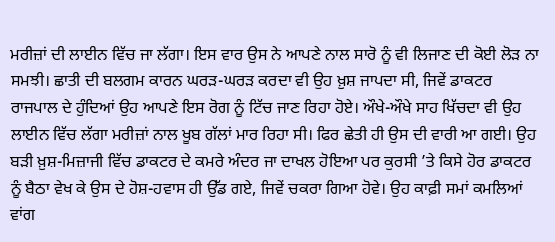ਮਰੀਜ਼ਾਂ ਦੀ ਲਾਈਨ ਵਿੱਚ ਜਾ ਲੱਗਾ। ਇਸ ਵਾਰ ਉਸ ਨੇ ਆਪਣੇ ਨਾਲ ਸਾਰੋ ਨੂੰ ਵੀ ਲਿਜਾਣ ਦੀ ਕੋਈ ਲੋੜ ਨਾ ਸਮਝੀ। ਛਾਤੀ ਦੀ ਬਲਗਮ ਕਾਰਨ ਘਰੜ-ਘਰੜ ਕਰਦਾ ਵੀ ਉਹ ਖ਼ੁਸ਼ ਜਾਪਦਾ ਸੀ, ਜਿਵੇਂ ਡਾਕਟਰ ਰਾਜਪਾਲ ਦੇ ਹੁੰਦਿਆਂ ਉਹ ਆਪਣੇ ਇਸ ਰੋਗ ਨੂੰ ਟਿੱਚ ਜਾਣ ਰਿਹਾ ਹੋਏ। ਔਖੇ-ਔਖੇ ਸਾਹ ਖਿੱਚਦਾ ਵੀ ਉਹ ਲਾਈਨ ਵਿੱਚ ਲੱਗਾ ਮਰੀਜ਼ਾਂ ਨਾਲ ਖੂਬ ਗੱਲਾਂ ਮਾਰ ਰਿਹਾ ਸੀ। ਫਿਰ ਛੇਤੀ ਹੀ ਉਸ ਦੀ ਵਾਰੀ ਆ ਗਈ। ਉਹ ਬੜੀ ਖ਼ੁਸ਼-ਮਿਜ਼ਾਜੀ ਵਿੱਚ ਡਾਕਟਰ ਦੇ ਕਮਰੇ ਅੰਦਰ ਜਾ ਦਾਖਲ ਹੋਇਆ ਪਰ ਕੁਰਸੀ ’ਤੇ ਕਿਸੇ ਹੋਰ ਡਾਕਟਰ ਨੂੰ ਬੈਠਾ ਵੇਖ ਕੇ ਉਸ ਦੇ ਹੋਸ਼-ਹਵਾਸ ਹੀ ਉੱਡ ਗਏ, ਜਿਵੇਂ ਚਕਰਾ ਗਿਆ ਹੋਵੇ। ਉਹ ਕਾਫ਼ੀ ਸਮਾਂ ਕਮਲਿਆਂ ਵਾਂਗ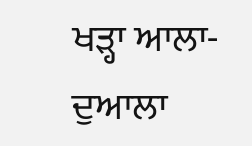ਖੜ੍ਹਾ ਆਲਾ-ਦੁਆਲਾ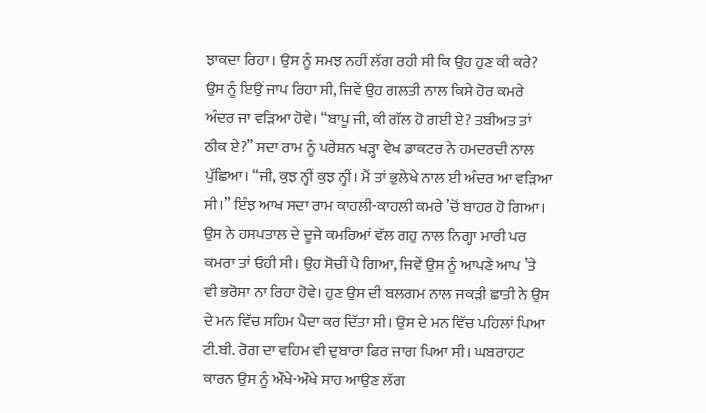ਝਾਕਦਾ ਰਿਹਾ। ਉਸ ਨੂੰ ਸਮਝ ਨਹੀਂ ਲੱਗ ਰਹੀ ਸੀ ਕਿ ਉਹ ਹੁਣ ਕੀ ਕਰੇ? ਉਸ ਨੂੰ ਇਉਂ ਜਾਪ ਰਿਹਾ ਸੀ, ਜਿਵੇਂ ਉਹ ਗਲਤੀ ਨਾਲ ਕਿਸੇ ਹੋਰ ਕਮਰੇ ਅੰਦਰ ਜਾ ਵੜਿਆ ਹੋਵੇ। “ਬਾਪੂ ਜੀ, ਕੀ ਗੱਲ ਹੋ ਗਈ ਏ? ਤਬੀਅਤ ਤਾਂ ਠੀਕ ਏ?” ਸਦਾ ਰਾਮ ਨੂੰ ਪਰੇਸ਼ਨ ਖੜ੍ਹਾ ਵੇਖ ਡਾਕਟਰ ਨੇ ਹਮਦਰਦੀ ਨਾਲ ਪੁੱਛਿਆ। “ਜੀ, ਕੁਝ ਨ੍ਹੀਂ ਕੁਝ ਨ੍ਹੀਂ। ਮੈਂ ਤਾਂ ਭੁਲੇਖੇ ਨਾਲ ਈ ਅੰਦਰ ਆ ਵੜਿਆ ਸੀ।” ਇੰਝ ਆਖ ਸਦਾ ਰਾਮ ਕਾਹਲੀ-ਕਾਹਲੀ ਕਮਰੇ ’ਚੋਂ ਬਾਹਰ ਹੋ ਗਿਆ। ਉਸ ਨੇ ਹਸਪਤਾਲ ਦੇ ਦੂਜੇ ਕਮਰਿਆਂ ਵੱਲ ਗਹੁ ਨਾਲ ਨਿਗ੍ਹਾ ਮਾਰੀ ਪਰ ਕਮਰਾ ਤਾਂ ਓਹੀ ਸੀ। ਉਹ ਸੋਚੀਂ ਪੈ ਗਿਆ, ਜਿਵੇਂ ਉਸ ਨੂੰ ਆਪਣੇ ਆਪ ’ਤੇ ਵੀ ਭਰੋਸਾ ਨਾ ਰਿਹਾ ਹੋਵੇ। ਹੁਣ ਉਸ ਦੀ ਬਲਗਮ ਨਾਲ ਜਕੜੀ ਛਾਤੀ ਨੇ ਉਸ ਦੇ ਮਨ ਵਿੱਚ ਸਹਿਮ ਪੈਦਾ ਕਰ ਦਿੱਤਾ ਸੀ। ਉਸ ਦੇ ਮਨ ਵਿੱਚ ਪਹਿਲਾਂ ਪਿਆ ਟੀ.ਬੀ. ਰੋਗ ਦਾ ਵਹਿਮ ਵੀ ਦੁਬਾਰਾ ਫਿਰ ਜਾਗ ਪਿਆ ਸੀ। ਘਬਰਾਹਟ ਕਾਰਨ ਉਸ ਨੂੰ ਔਖੇ-ਔਖੇ ਸਾਹ ਆਉਣ ਲੱਗ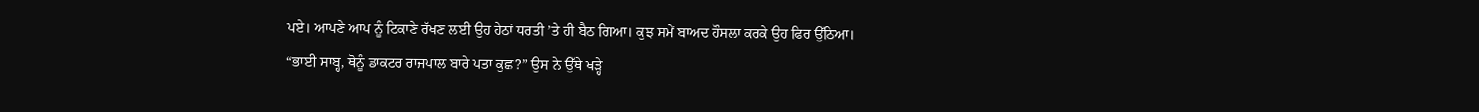ਪਏ। ਆਪਣੇ ਆਪ ਨੂੰ ਟਿਕਾਣੇ ਰੱਖਣ ਲਈ ਉਹ ਹੇਠਾਂ ਧਰਤੀ ’ਤੇ ਹੀ ਬੈਠ ਗਿਆ। ਕੁਝ ਸਮੇਂ ਬਾਅਦ ਹੌਸਲਾ ਕਰਕੇ ਉਹ ਫਿਰ ਉੱਠਿਆ।
“ਭਾਈ ਸਾਬ੍ਹ, ਥੋਨੂੰ ਡਾਕਟਰ ਰਾਜਪਾਲ ਬਾਰੇ ਪਤਾ ਕੁਛ?” ਉਸ ਨੇ ਉੱਥੇ ਖੜ੍ਹੇ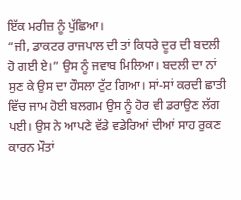ਇੱਕ ਮਰੀਜ਼ ਨੂੰ ਪੁੱਛਿਆ।
“ਜੀ, ਡਾਕਟਰ ਰਾਜਪਾਲ ਦੀ ਤਾਂ ਕਿਧਰੇ ਦੂਰ ਦੀ ਬਦਲੀ ਹੋ ਗਈ ਏ।” ਉਸ ਨੂੰ ਜਵਾਬ ਮਿਲਿਆ। ਬਦਲੀ ਦਾ ਨਾਂ ਸੁਣ ਕੇ ਉਸ ਦਾ ਹੌਸਲਾ ਟੁੱਟ ਗਿਆ। ਸਾਂ-ਸਾਂ ਕਰਦੀ ਛਾਤੀ ਵਿੱਚ ਜਾਮ ਹੋਈ ਬਲਗਮ ਉਸ ਨੂੰ ਹੋਰ ਵੀ ਡਰਾਉਣ ਲੱਗ ਪਈ। ਉਸ ਨੇ ਆਪਣੇ ਵੱਡੇ ਵਡੇਰਿਆਂ ਦੀਆਂ ਸਾਹ ਰੁਕਣ ਕਾਰਨ ਮੌਤਾਂ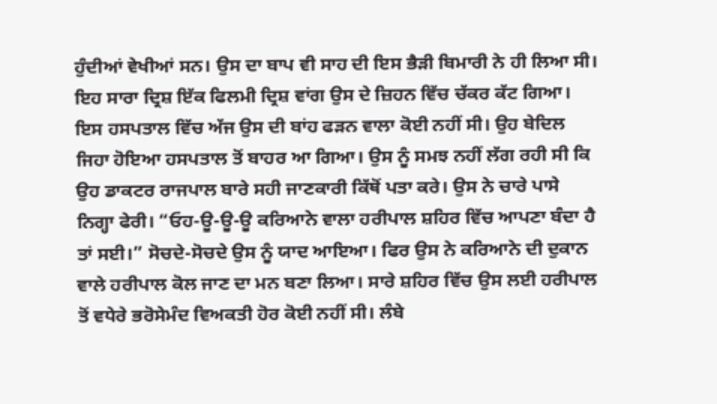ਹੁੰਦੀਆਂ ਵੇਖੀਆਂ ਸਨ। ਉਸ ਦਾ ਬਾਪ ਵੀ ਸਾਹ ਦੀ ਇਸ ਭੈੜੀ ਬਿਮਾਰੀ ਨੇ ਹੀ ਲਿਆ ਸੀ। ਇਹ ਸਾਰਾ ਦ੍ਰਿਸ਼ ਇੱਕ ਫਿਲਮੀ ਦ੍ਰਿਸ਼ ਵਾਂਗ ਉਸ ਦੇ ਜ਼ਿਹਨ ਵਿੱਚ ਚੱਕਰ ਕੱਟ ਗਿਆ। ਇਸ ਹਸਪਤਾਲ ਵਿੱਚ ਅੱਜ ਉਸ ਦੀ ਬਾਂਹ ਫੜਨ ਵਾਲਾ ਕੋਈ ਨਹੀਂ ਸੀ। ਉਹ ਬੇਦਿਲ ਜਿਹਾ ਹੋਇਆ ਹਸਪਤਾਲ ਤੋਂ ਬਾਹਰ ਆ ਗਿਆ। ਉਸ ਨੂੰ ਸਮਝ ਨਹੀਂ ਲੱਗ ਰਹੀ ਸੀ ਕਿ ਉਹ ਡਾਕਟਰ ਰਾਜਪਾਲ ਬਾਰੇ ਸਹੀ ਜਾਣਕਾਰੀ ਕਿੱਥੋਂ ਪਤਾ ਕਰੇ। ਉਸ ਨੇ ਚਾਰੇ ਪਾਸੇ ਨਿਗ੍ਹਾ ਫੇਰੀ। “ਓਹ-ਊ-ਊ-ਊ ਕਰਿਆਨੇ ਵਾਲਾ ਹਰੀਪਾਲ ਸ਼ਹਿਰ ਵਿੱਚ ਆਪਣਾ ਬੰਦਾ ਹੈ ਤਾਂ ਸਈ।” ਸੋਚਦੇ-ਸੋਚਦੇ ਉਸ ਨੂੰ ਯਾਦ ਆਇਆ। ਫਿਰ ਉਸ ਨੇ ਕਰਿਆਨੇ ਦੀ ਦੁਕਾਨ ਵਾਲੇ ਹਰੀਪਾਲ ਕੋਲ ਜਾਣ ਦਾ ਮਨ ਬਣਾ ਲਿਆ। ਸਾਰੇ ਸ਼ਹਿਰ ਵਿੱਚ ਉਸ ਲਈ ਹਰੀਪਾਲ ਤੋਂ ਵਧੇਰੇ ਭਰੋਸੇਮੰਦ ਵਿਅਕਤੀ ਹੋਰ ਕੋਈ ਨਹੀਂ ਸੀ। ਲੰਬੇ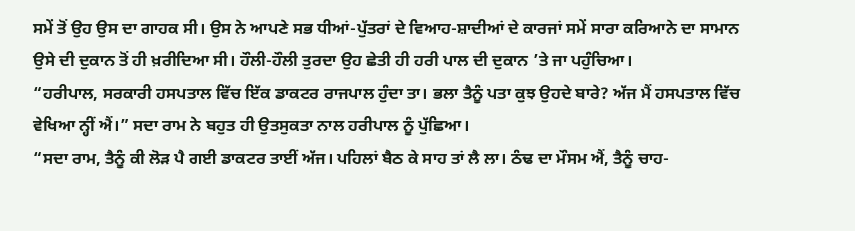ਸਮੇਂ ਤੋਂ ਉਹ ਉਸ ਦਾ ਗਾਹਕ ਸੀ। ਉਸ ਨੇ ਆਪਣੇ ਸਭ ਧੀਆਂ-ਪੁੱਤਰਾਂ ਦੇ ਵਿਆਹ-ਸ਼ਾਦੀਆਂ ਦੇ ਕਾਰਜਾਂ ਸਮੇਂ ਸਾਰਾ ਕਰਿਆਨੇ ਦਾ ਸਾਮਾਨ ਉਸੇ ਦੀ ਦੁਕਾਨ ਤੋਂ ਹੀ ਖ਼ਰੀਦਿਆ ਸੀ। ਹੌਲੀ-ਹੌਲੀ ਤੁਰਦਾ ਉਹ ਛੇਤੀ ਹੀ ਹਰੀ ਪਾਲ ਦੀ ਦੁਕਾਨ ’ਤੇ ਜਾ ਪਹੁੰਚਿਆ।
“ਹਰੀਪਾਲ, ਸਰਕਾਰੀ ਹਸਪਤਾਲ ਵਿੱਚ ਇੱਕ ਡਾਕਟਰ ਰਾਜਪਾਲ ਹੁੰਦਾ ਤਾ। ਭਲਾ ਤੈਨੂੰ ਪਤਾ ਕੁਝ ਉਹਦੇ ਬਾਰੇ? ਅੱਜ ਮੈਂ ਹਸਪਤਾਲ ਵਿੱਚ ਵੇਖਿਆ ਨ੍ਹੀਂ ਐਂ।” ਸਦਾ ਰਾਮ ਨੇ ਬਹੁਤ ਹੀ ਉਤਸੁਕਤਾ ਨਾਲ ਹਰੀਪਾਲ ਨੂੰ ਪੁੱਛਿਆ।
“ਸਦਾ ਰਾਮ, ਤੈਨੂੰ ਕੀ ਲੋੜ ਪੈ ਗਈ ਡਾਕਟਰ ਤਾਈਂ ਅੱਜ। ਪਹਿਲਾਂ ਬੈਠ ਕੇ ਸਾਹ ਤਾਂ ਲੈ ਲਾ। ਠੰਢ ਦਾ ਮੌਸਮ ਐਂ, ਤੈਨੂੰ ਚਾਹ-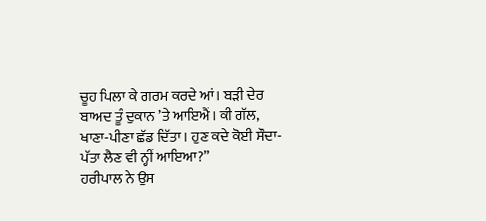ਚੂਹ ਪਿਲਾ ਕੇ ਗਰਮ ਕਰਦੇ ਆਂ। ਬੜੀ ਦੇਰ ਬਾਅਦ ਤੂੰ ਦੁਕਾਨ ’ਤੇ ਆਇਐਂ। ਕੀ ਗੱਲ, ਖਾਣਾ-ਪੀਣਾ ਛੱਡ ਦਿੱਤਾ। ਹੁਣ ਕਦੇ ਕੋਈ ਸੌਦਾ-ਪੱਤਾ ਲੈਣ ਵੀ ਨ੍ਹੀਂ ਆਇਆ?”
ਹਰੀਪਾਲ ਨੇ ਉਸ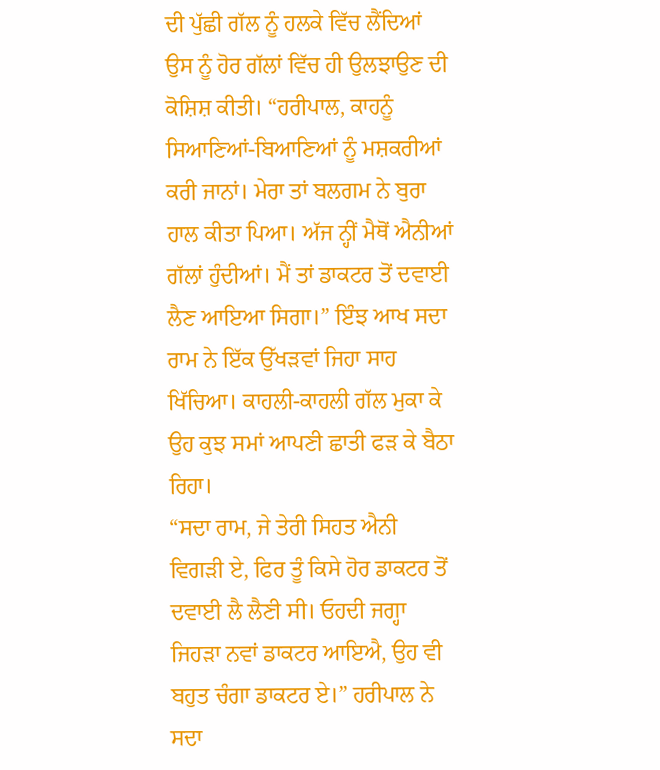ਦੀ ਪੁੱਛੀ ਗੱਲ ਨੂੰ ਹਲਕੇ ਵਿੱਚ ਲੈਂਦਿਆਂ ਉਸ ਨੂੰ ਹੋਰ ਗੱਲਾਂ ਵਿੱਚ ਹੀ ਉਲਝਾਉਣ ਦੀ ਕੋਸ਼ਿਸ਼ ਕੀਤੀ। “ਹਰੀਪਾਲ, ਕਾਹਨੂੰ ਸਿਆਣਿਆਂ-ਬਿਆਣਿਆਂ ਨੂੰ ਮਸ਼ਕਰੀਆਂ ਕਰੀ ਜਾਨਾਂ। ਮੇਰਾ ਤਾਂ ਬਲਗਮ ਨੇ ਬੁਰਾ ਹਾਲ ਕੀਤਾ ਪਿਆ। ਅੱਜ ਨ੍ਹੀਂ ਮੈਥੋਂ ਐਨੀਆਂ ਗੱਲਾਂ ਹੁੰਦੀਆਂ। ਮੈਂ ਤਾਂ ਡਾਕਟਰ ਤੋਂ ਦਵਾਈ ਲੈਣ ਆਇਆ ਸਿਗਾ।” ਇੰਝ ਆਖ ਸਦਾ ਰਾਮ ਨੇ ਇੱਕ ਉੱਖੜਵਾਂ ਜਿਹਾ ਸਾਹ ਖਿੱਚਿਆ। ਕਾਹਲੀ-ਕਾਹਲੀ ਗੱਲ ਮੁਕਾ ਕੇ ਉਹ ਕੁਝ ਸਮਾਂ ਆਪਣੀ ਛਾਤੀ ਫੜ ਕੇ ਬੈਠਾ ਰਿਹਾ।
“ਸਦਾ ਰਾਮ, ਜੇ ਤੇਰੀ ਸਿਹਤ ਐਨੀ ਵਿਗੜੀ ਏ, ਫਿਰ ਤੂੰ ਕਿਸੇ ਹੋਰ ਡਾਕਟਰ ਤੋਂ ਦਵਾਈ ਲੈ ਲੈਣੀ ਸੀ। ਓਹਦੀ ਜਗ੍ਹਾ ਜਿਹੜਾ ਨਵਾਂ ਡਾਕਟਰ ਆਇਐ, ਉਹ ਵੀ ਬਹੁਤ ਚੰਗਾ ਡਾਕਟਰ ਏ।” ਹਰੀਪਾਲ ਨੇ ਸਦਾ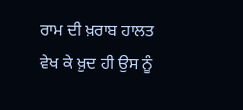ਰਾਮ ਦੀ ਖ਼ਰਾਬ ਹਾਲਤ ਵੇਖ ਕੇ ਖ਼ੁਦ ਹੀ ਉਸ ਨੂੰ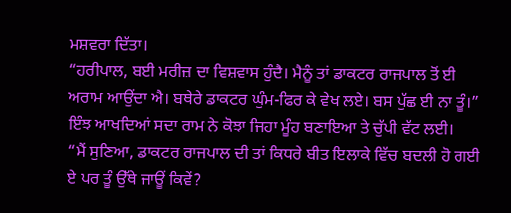ਮਸ਼ਵਰਾ ਦਿੱਤਾ।
“ਹਰੀਪਾਲ, ਬਈ ਮਰੀਜ਼ ਦਾ ਵਿਸ਼ਵਾਸ ਹੁੰਦੈ। ਮੈਨੂੰ ਤਾਂ ਡਾਕਟਰ ਰਾਜਪਾਲ ਤੋਂ ਈ ਅਰਾਮ ਆਉਂਦਾ ਐ। ਬਥੇਰੇ ਡਾਕਟਰ ਘੁੰਮ-ਫਿਰ ਕੇ ਵੇਖ ਲਏ। ਬਸ ਪੁੱਛ ਈ ਨਾ ਤੂੰ।” ਇੰਝ ਆਖਦਿਆਂ ਸਦਾ ਰਾਮ ਨੇ ਕੋਝਾ ਜਿਹਾ ਮੂੰਹ ਬਣਾਇਆ ਤੇ ਚੁੱਪੀ ਵੱਟ ਲਈ।
“ਮੈਂ ਸੁਣਿਆ, ਡਾਕਟਰ ਰਾਜਪਾਲ ਦੀ ਤਾਂ ਕਿਧਰੇ ਬੀਤ ਇਲਾਕੇ ਵਿੱਚ ਬਦਲੀ ਹੋ ਗਈ ਏ ਪਰ ਤੂੰ ਉੱਥੇ ਜਾਊਂ ਕਿਵੇਂ?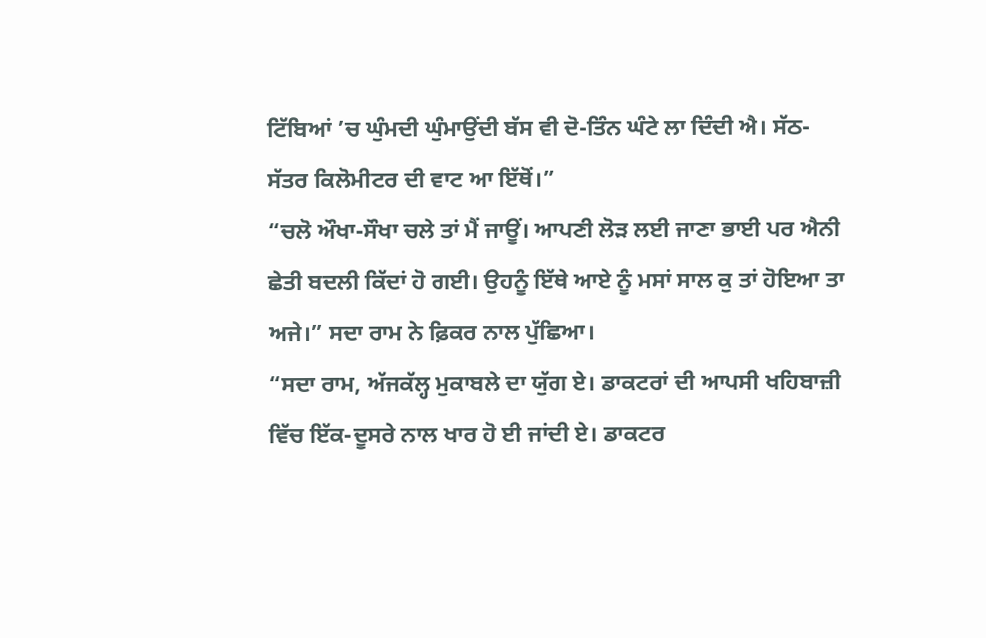ਟਿੱਬਿਆਂ ’ਚ ਘੁੰਮਦੀ ਘੁੰਮਾਉਂਦੀ ਬੱਸ ਵੀ ਦੋ-ਤਿੰਨ ਘੰਟੇ ਲਾ ਦਿੰਦੀ ਐ। ਸੱਠ-ਸੱਤਰ ਕਿਲੋਮੀਟਰ ਦੀ ਵਾਟ ਆ ਇੱਥੋਂ।”
“ਚਲੋ ਔਖਾ-ਸੌਖਾ ਚਲੇ ਤਾਂ ਮੈਂ ਜਾਊਂ। ਆਪਣੀ ਲੋੜ ਲਈ ਜਾਣਾ ਭਾਈ ਪਰ ਐਨੀ ਛੇਤੀ ਬਦਲੀ ਕਿੱਦਾਂ ਹੋ ਗਈ। ਉਹਨੂੰ ਇੱਥੇ ਆਏ ਨੂੰ ਮਸਾਂ ਸਾਲ ਕੁ ਤਾਂ ਹੋਇਆ ਤਾ ਅਜੇ।” ਸਦਾ ਰਾਮ ਨੇ ਫ਼ਿਕਰ ਨਾਲ ਪੁੱਛਿਆ।
“ਸਦਾ ਰਾਮ, ਅੱਜਕੱਲ੍ਹ ਮੁਕਾਬਲੇ ਦਾ ਯੁੱਗ ਏ। ਡਾਕਟਰਾਂ ਦੀ ਆਪਸੀ ਖਹਿਬਾਜ਼ੀ ਵਿੱਚ ਇੱਕ-ਦੂਸਰੇ ਨਾਲ ਖਾਰ ਹੋ ਈ ਜਾਂਦੀ ਏ। ਡਾਕਟਰ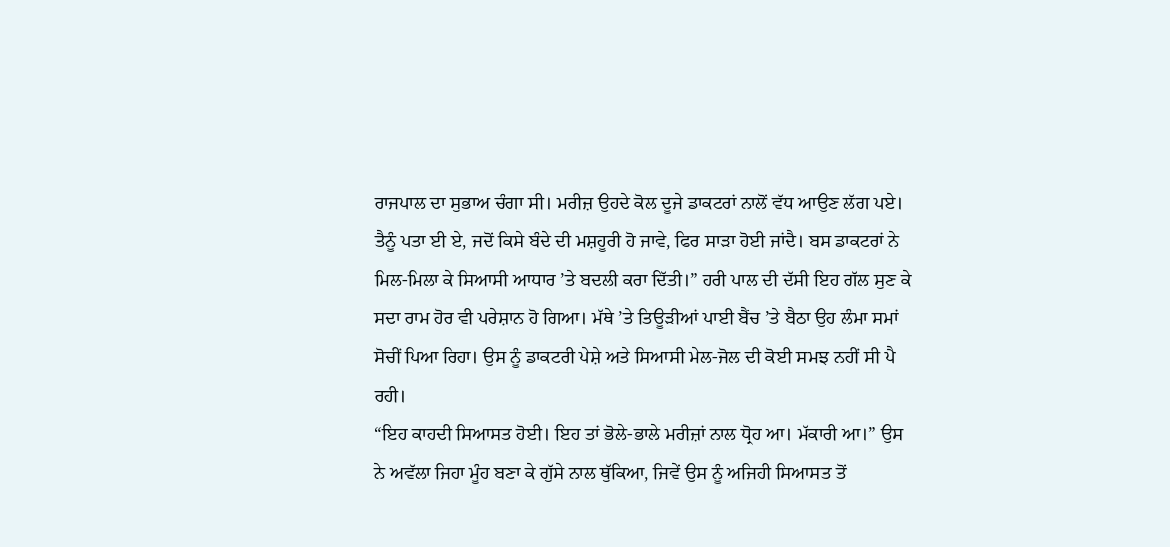ਰਾਜਪਾਲ ਦਾ ਸੁਭਾਅ ਚੰਗਾ ਸੀ। ਮਰੀਜ਼ ਉਹਦੇ ਕੋਲ ਦੂਜੇ ਡਾਕਟਰਾਂ ਨਾਲੋਂ ਵੱਧ ਆਉਣ ਲੱਗ ਪਏ। ਤੈਨੂੰ ਪਤਾ ਈ ਏ, ਜਦੋਂ ਕਿਸੇ ਬੰਦੇ ਦੀ ਮਸ਼ਹੂਰੀ ਹੋ ਜਾਵੇ, ਫਿਰ ਸਾੜਾ ਹੋਈ ਜਾਂਦੈ। ਬਸ ਡਾਕਟਰਾਂ ਨੇ ਮਿਲ-ਮਿਲਾ ਕੇ ਸਿਆਸੀ ਆਧਾਰ ’ਤੇ ਬਦਲੀ ਕਰਾ ਦਿੱਤੀ।” ਹਰੀ ਪਾਲ ਦੀ ਦੱਸੀ ਇਹ ਗੱਲ ਸੁਣ ਕੇ ਸਦਾ ਰਾਮ ਹੋਰ ਵੀ ਪਰੇਸ਼ਾਨ ਹੋ ਗਿਆ। ਮੱਥੇ ’ਤੇ ਤਿਊੜੀਆਂ ਪਾਈ ਬੈਂਚ ’ਤੇ ਬੈਠਾ ਉਹ ਲੰਮਾ ਸਮਾਂ ਸੋਚੀਂ ਪਿਆ ਰਿਹਾ। ਉਸ ਨੂੰ ਡਾਕਟਰੀ ਪੇਸ਼ੇ ਅਤੇ ਸਿਆਸੀ ਮੇਲ-ਜੋਲ ਦੀ ਕੋਈ ਸਮਝ ਨਹੀਂ ਸੀ ਪੈ ਰਹੀ।
“ਇਹ ਕਾਹਦੀ ਸਿਆਸਤ ਹੋਈ। ਇਹ ਤਾਂ ਭੋਲੇ-ਭਾਲੇ ਮਰੀਜ਼ਾਂ ਨਾਲ ਧ੍ਰੋਹ ਆ। ਮੱਕਾਰੀ ਆ।” ਉਸ ਨੇ ਅਵੱਲਾ ਜਿਹਾ ਮੂੰਹ ਬਣਾ ਕੇ ਗੁੱਸੇ ਨਾਲ ਥੁੱਕਿਆ, ਜਿਵੇਂ ਉਸ ਨੂੰ ਅਜਿਹੀ ਸਿਆਸਤ ਤੋਂ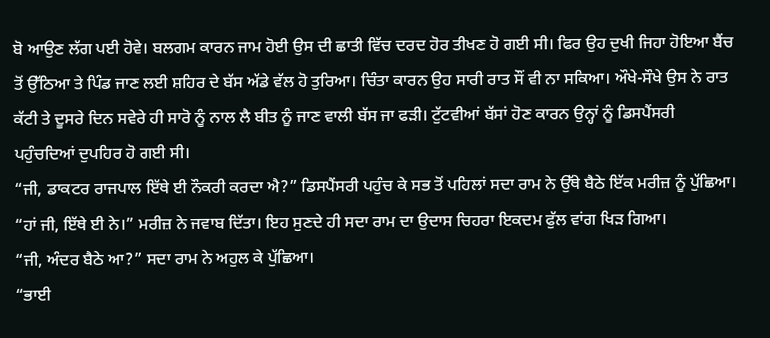ਬੋ ਆਉਣ ਲੱਗ ਪਈ ਹੋਵੇ। ਬਲਗਮ ਕਾਰਨ ਜਾਮ ਹੋਈ ਉਸ ਦੀ ਛਾਤੀ ਵਿੱਚ ਦਰਦ ਹੋਰ ਤੀਖਣ ਹੋ ਗਈ ਸੀ। ਫਿਰ ਉਹ ਦੁਖੀ ਜਿਹਾ ਹੋਇਆ ਬੈਂਚ ਤੋਂ ਉੱਠਿਆ ਤੇ ਪਿੰਡ ਜਾਣ ਲਈ ਸ਼ਹਿਰ ਦੇ ਬੱਸ ਅੱਡੇ ਵੱਲ ਹੋ ਤੁਰਿਆ। ਚਿੰਤਾ ਕਾਰਨ ਉਹ ਸਾਰੀ ਰਾਤ ਸੌਂ ਵੀ ਨਾ ਸਕਿਆ। ਔਖੇ-ਸੌਖੇ ਉਸ ਨੇ ਰਾਤ ਕੱਟੀ ਤੇ ਦੂਸਰੇ ਦਿਨ ਸਵੇਰੇ ਹੀ ਸਾਰੋ ਨੂੰ ਨਾਲ ਲੈ ਬੀਤ ਨੂੰ ਜਾਣ ਵਾਲੀ ਬੱਸ ਜਾ ਫੜੀ। ਟੁੱਟਵੀਆਂ ਬੱਸਾਂ ਹੋਣ ਕਾਰਨ ਉਨ੍ਹਾਂ ਨੂੰ ਡਿਸਪੈਂਸਰੀ ਪਹੁੰਚਦਿਆਂ ਦੁਪਹਿਰ ਹੋ ਗਈ ਸੀ।
“ਜੀ, ਡਾਕਟਰ ਰਾਜਪਾਲ ਇੱਥੇ ਈ ਨੌਕਰੀ ਕਰਦਾ ਐ?” ਡਿਸਪੈਂਸਰੀ ਪਹੁੰਚ ਕੇ ਸਭ ਤੋਂ ਪਹਿਲਾਂ ਸਦਾ ਰਾਮ ਨੇ ਉੱਥੇ ਬੈਠੇ ਇੱਕ ਮਰੀਜ਼ ਨੂੰ ਪੁੱਛਿਆ।
“ਹਾਂ ਜੀ, ਇੱਥੇ ਈ ਨੇ।” ਮਰੀਜ਼ ਨੇ ਜਵਾਬ ਦਿੱਤਾ। ਇਹ ਸੁਣਦੇ ਹੀ ਸਦਾ ਰਾਮ ਦਾ ਉਦਾਸ ਚਿਹਰਾ ਇਕਦਮ ਫੁੱਲ ਵਾਂਗ ਖਿੜ ਗਿਆ।
“ਜੀ, ਅੰਦਰ ਬੈਠੇ ਆ?” ਸਦਾ ਰਾਮ ਨੇ ਅਹੁਲ ਕੇ ਪੁੱਛਿਆ।
“ਭਾਈ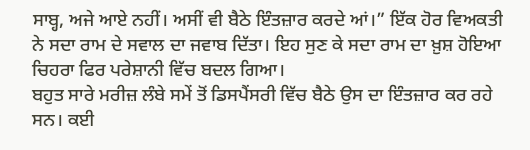ਸਾਬ੍ਹ, ਅਜੇ ਆਏ ਨਹੀਂ। ਅਸੀਂ ਵੀ ਬੈਠੇ ਇੰਤਜ਼ਾਰ ਕਰਦੇ ਆਂ।” ਇੱਕ ਹੋਰ ਵਿਅਕਤੀ ਨੇ ਸਦਾ ਰਾਮ ਦੇ ਸਵਾਲ ਦਾ ਜਵਾਬ ਦਿੱਤਾ। ਇਹ ਸੁਣ ਕੇ ਸਦਾ ਰਾਮ ਦਾ ਖ਼ੁਸ਼ ਹੋਇਆ ਚਿਹਰਾ ਫਿਰ ਪਰੇਸ਼ਾਨੀ ਵਿੱਚ ਬਦਲ ਗਿਆ।
ਬਹੁਤ ਸਾਰੇ ਮਰੀਜ਼ ਲੰਬੇ ਸਮੇਂ ਤੋਂ ਡਿਸਪੈਂਸਰੀ ਵਿੱਚ ਬੈਠੇ ਉਸ ਦਾ ਇੰਤਜ਼ਾਰ ਕਰ ਰਹੇ ਸਨ। ਕਈ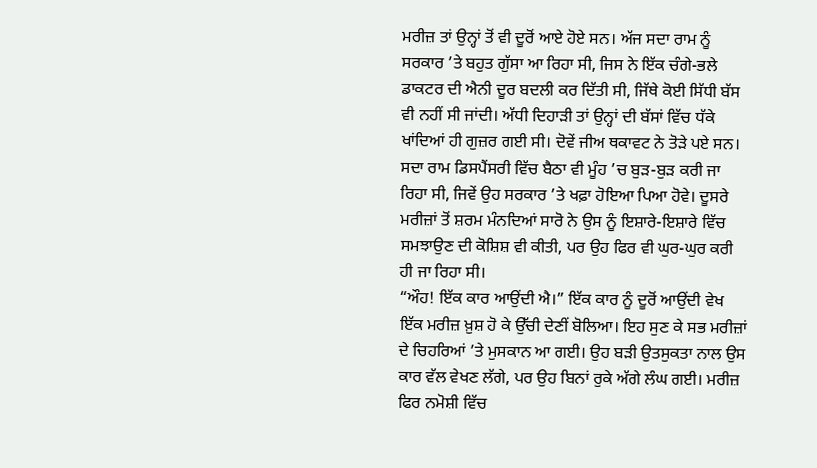ਮਰੀਜ਼ ਤਾਂ ਉਨ੍ਹਾਂ ਤੋਂ ਵੀ ਦੂਰੋਂ ਆਏ ਹੋਏ ਸਨ। ਅੱਜ ਸਦਾ ਰਾਮ ਨੂੰ ਸਰਕਾਰ ’ਤੇ ਬਹੁਤ ਗੁੱਸਾ ਆ ਰਿਹਾ ਸੀ, ਜਿਸ ਨੇ ਇੱਕ ਚੰਗੇ-ਭਲੇ ਡਾਕਟਰ ਦੀ ਐਨੀ ਦੂਰ ਬਦਲੀ ਕਰ ਦਿੱਤੀ ਸੀ, ਜਿੱਥੇ ਕੋਈ ਸਿੱਧੀ ਬੱਸ ਵੀ ਨਹੀਂ ਸੀ ਜਾਂਦੀ। ਅੱਧੀ ਦਿਹਾੜੀ ਤਾਂ ਉਨ੍ਹਾਂ ਦੀ ਬੱਸਾਂ ਵਿੱਚ ਧੱਕੇ ਖਾਂਦਿਆਂ ਹੀ ਗੁਜ਼ਰ ਗਈ ਸੀ। ਦੋਵੇਂ ਜੀਅ ਥਕਾਵਟ ਨੇ ਤੋੜੇ ਪਏ ਸਨ। ਸਦਾ ਰਾਮ ਡਿਸਪੈਂਸਰੀ ਵਿੱਚ ਬੈਠਾ ਵੀ ਮੂੰਹ ’ਚ ਬੁੜ-ਬੁੜ ਕਰੀ ਜਾ ਰਿਹਾ ਸੀ, ਜਿਵੇਂ ਉਹ ਸਰਕਾਰ ’ਤੇ ਖਫ਼ਾ ਹੋਇਆ ਪਿਆ ਹੋਵੇ। ਦੂਸਰੇ ਮਰੀਜ਼ਾਂ ਤੋਂ ਸ਼ਰਮ ਮੰਨਦਿਆਂ ਸਾਰੋ ਨੇ ਉਸ ਨੂੰ ਇਸ਼ਾਰੇ-ਇਸ਼ਾਰੇ ਵਿੱਚ ਸਮਝਾਉਣ ਦੀ ਕੋਸ਼ਿਸ਼ ਵੀ ਕੀਤੀ, ਪਰ ਉਹ ਫਿਰ ਵੀ ਘੁਰ-ਘੁਰ ਕਰੀ ਹੀ ਜਾ ਰਿਹਾ ਸੀ।
“ਔਹ! ਇੱਕ ਕਾਰ ਆਉਂਦੀ ਐ।” ਇੱਕ ਕਾਰ ਨੂੰ ਦੂਰੋਂ ਆਉਂਦੀ ਵੇਖ ਇੱਕ ਮਰੀਜ਼ ਖ਼ੁਸ਼ ਹੋ ਕੇ ਉੱਚੀ ਦੇਣੀਂ ਬੋਲਿਆ। ਇਹ ਸੁਣ ਕੇ ਸਭ ਮਰੀਜ਼ਾਂ ਦੇ ਚਿਹਰਿਆਂ ’ਤੇ ਮੁਸਕਾਨ ਆ ਗਈ। ਉਹ ਬੜੀ ਉਤਸੁਕਤਾ ਨਾਲ ਉਸ ਕਾਰ ਵੱਲ ਵੇਖਣ ਲੱਗੇ, ਪਰ ਉਹ ਬਿਨਾਂ ਰੁਕੇ ਅੱਗੇ ਲੰਘ ਗਈ। ਮਰੀਜ਼ ਫਿਰ ਨਮੋਸ਼ੀ ਵਿੱਚ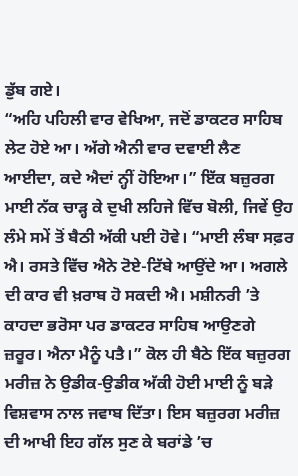ਡੁੱਬ ਗਏ।
“ਅਹਿ ਪਹਿਲੀ ਵਾਰ ਵੇਖਿਆ, ਜਦੋਂ ਡਾਕਟਰ ਸਾਹਿਬ ਲੇਟ ਹੋਏ ਆ। ਅੱਗੇ ਐਨੀ ਵਾਰ ਦਵਾਈ ਲੈਣ ਆਈਦਾ, ਕਦੇ ਐਦਾਂ ਨ੍ਹੀਂ ਹੋਇਆ।” ਇੱਕ ਬਜ਼ੁਰਗ ਮਾਈ ਨੱਕ ਚਾੜ੍ਹ ਕੇ ਦੁਖੀ ਲਹਿਜੇ ਵਿੱਚ ਬੋਲੀ, ਜਿਵੇਂ ਉਹ ਲੰਮੇ ਸਮੇਂ ਤੋਂ ਬੈਠੀ ਅੱਕੀ ਪਈ ਹੋਵੇ। “ਮਾਈ ਲੰਬਾ ਸਫ਼ਰ ਐ। ਰਸਤੇ ਵਿੱਚ ਐਨੇ ਟੋਏ-ਟਿੱਬੇ ਆਉਂਦੇ ਆ। ਅਗਲੇ ਦੀ ਕਾਰ ਵੀ ਖ਼ਰਾਬ ਹੋ ਸਕਦੀ ਐ। ਮਸ਼ੀਨਰੀ ’ਤੇ ਕਾਹਦਾ ਭਰੋਸਾ ਪਰ ਡਾਕਟਰ ਸਾਹਿਬ ਆਉਣਗੇ ਜ਼ਰੂਰ। ਐਨਾ ਮੈਨੂੰ ਪਤੈ।” ਕੋਲ ਹੀ ਬੈਠੇ ਇੱਕ ਬਜ਼ੁਰਗ ਮਰੀਜ਼ ਨੇ ਉਡੀਕ-ਉਡੀਕ ਅੱਕੀ ਹੋਈ ਮਾਈ ਨੂੰ ਬੜੇ ਵਿਸ਼ਵਾਸ ਨਾਲ ਜਵਾਬ ਦਿੱਤਾ। ਇਸ ਬਜ਼ੁਰਗ ਮਰੀਜ਼ ਦੀ ਆਖੀ ਇਹ ਗੱਲ ਸੁਣ ਕੇ ਬਰਾਂਡੇ ’ਚ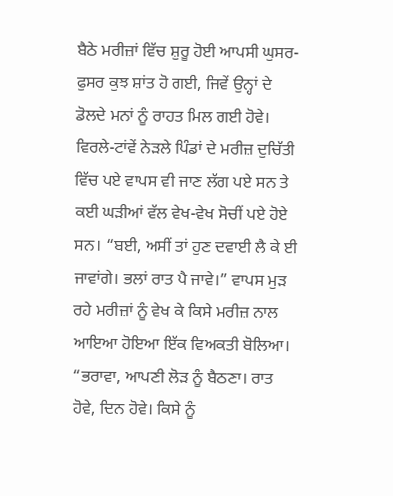ਬੈਠੇ ਮਰੀਜ਼ਾਂ ਵਿੱਚ ਸ਼ੁਰੂ ਹੋਈ ਆਪਸੀ ਘੁਸਰ-ਫੁਸਰ ਕੁਝ ਸ਼ਾਂਤ ਹੋ ਗਈ, ਜਿਵੇਂ ਉਨ੍ਹਾਂ ਦੇ ਡੋਲਦੇ ਮਨਾਂ ਨੂੰ ਰਾਹਤ ਮਿਲ ਗਈ ਹੋਵੇ। ਵਿਰਲੇ-ਟਾਂਵੇਂ ਨੇੜਲੇ ਪਿੰਡਾਂ ਦੇ ਮਰੀਜ਼ ਦੁਚਿੱਤੀ ਵਿੱਚ ਪਏ ਵਾਪਸ ਵੀ ਜਾਣ ਲੱਗ ਪਏ ਸਨ ਤੇ ਕਈ ਘੜੀਆਂ ਵੱਲ ਵੇਖ-ਵੇਖ ਸੋਚੀਂ ਪਏ ਹੋਏ ਸਨ। “ਬਈ, ਅਸੀਂ ਤਾਂ ਹੁਣ ਦਵਾਈ ਲੈ ਕੇ ਈ ਜਾਵਾਂਗੇ। ਭਲਾਂ ਰਾਤ ਪੈ ਜਾਵੇ।” ਵਾਪਸ ਮੁੜ ਰਹੇ ਮਰੀਜ਼ਾਂ ਨੂੰ ਵੇਖ ਕੇ ਕਿਸੇ ਮਰੀਜ਼ ਨਾਲ ਆਇਆ ਹੋਇਆ ਇੱਕ ਵਿਅਕਤੀ ਬੋਲਿਆ। “ਭਰਾਵਾ, ਆਪਣੀ ਲੋੜ ਨੂੰ ਬੈਠਣਾ। ਰਾਤ ਹੋਵੇ, ਦਿਨ ਹੋਵੇ। ਕਿਸੇ ਨੂੰ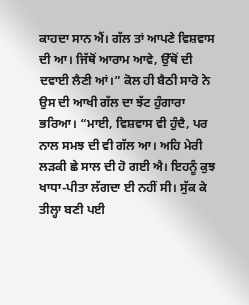ਕਾਹਦਾ ਸਾਨ ਐਂ। ਗੱਲ ਤਾਂ ਆਪਣੇ ਵਿਸ਼ਵਾਸ ਦੀ ਆ। ਜਿੱਥੋਂ ਆਰਾਮ ਆਵੇ, ਉੱਥੋਂ ਦੀ ਦਵਾਈ ਲੈਣੀ ਆਂ।” ਕੋਲ ਹੀ ਬੈਠੀ ਸਾਰੋ ਨੇ ਉਸ ਦੀ ਆਖੀ ਗੱਲ ਦਾ ਝੱਟ ਹੁੰਗਾਰਾ ਭਰਿਆ। “ਮਾਈ, ਵਿਸ਼ਵਾਸ ਵੀ ਹੁੰਦੈ, ਪਰ ਨਾਲ ਸਮਝ ਦੀ ਵੀ ਗੱਲ ਆ। ਅਹਿ ਮੇਰੀ ਲੜਕੀ ਛੇ ਸਾਲ ਦੀ ਹੋ ਗਈ ਐ। ਇਹਨੂੰ ਕੁਝ ਖਾਧਾ-ਪੀਤਾ ਲੱਗਦਾ ਈ ਨਹੀਂ ਸੀ। ਸੁੱਕ ਕੇ ਤੀਲ੍ਹਾ ਬਣੀ ਪਈ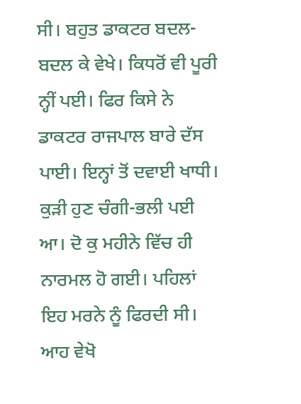ਸੀ। ਬਹੁਤ ਡਾਕਟਰ ਬਦਲ-ਬਦਲ ਕੇ ਵੇਖੇ। ਕਿਧਰੋਂ ਵੀ ਪੂਰੀ ਨ੍ਹੀਂ ਪਈ। ਫਿਰ ਕਿਸੇ ਨੇ ਡਾਕਟਰ ਰਾਜਪਾਲ ਬਾਰੇ ਦੱਸ ਪਾਈ। ਇਨ੍ਹਾਂ ਤੋਂ ਦਵਾਈ ਖਾਧੀ। ਕੁੜੀ ਹੁਣ ਚੰਗੀ-ਭਲੀ ਪਈ ਆ। ਦੋ ਕੁ ਮਹੀਨੇ ਵਿੱਚ ਹੀ ਨਾਰਮਲ ਹੋ ਗਈ। ਪਹਿਲਾਂ ਇਹ ਮਰਨੇ ਨੂੰ ਫਿਰਦੀ ਸੀ। ਆਹ ਵੇਖੋ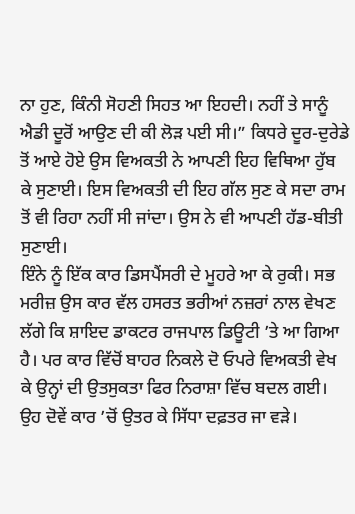ਨਾ ਹੁਣ, ਕਿੰਨੀ ਸੋਹਣੀ ਸਿਹਤ ਆ ਇਹਦੀ। ਨਹੀਂ ਤੇ ਸਾਨੂੰ ਐਡੀ ਦੂਰੋਂ ਆਉਣ ਦੀ ਕੀ ਲੋੜ ਪਈ ਸੀ।” ਕਿਧਰੇ ਦੂਰ-ਦੁਰੇਡੇ ਤੋਂ ਆਏ ਹੋਏ ਉਸ ਵਿਅਕਤੀ ਨੇ ਆਪਣੀ ਇਹ ਵਿਥਿਆ ਹੁੱਬ ਕੇ ਸੁਣਾਈ। ਇਸ ਵਿਅਕਤੀ ਦੀ ਇਹ ਗੱਲ ਸੁਣ ਕੇ ਸਦਾ ਰਾਮ ਤੋਂ ਵੀ ਰਿਹਾ ਨਹੀਂ ਸੀ ਜਾਂਦਾ। ਉਸ ਨੇ ਵੀ ਆਪਣੀ ਹੱਡ-ਬੀਤੀ ਸੁਣਾਈ।
ਇੰਨੇ ਨੂੰ ਇੱਕ ਕਾਰ ਡਿਸਪੈਂਸਰੀ ਦੇ ਮੂਹਰੇ ਆ ਕੇ ਰੁਕੀ। ਸਭ ਮਰੀਜ਼ ਉਸ ਕਾਰ ਵੱਲ ਹਸਰਤ ਭਰੀਆਂ ਨਜ਼ਰਾਂ ਨਾਲ ਵੇਖਣ ਲੱਗੇ ਕਿ ਸ਼ਾਇਦ ਡਾਕਟਰ ਰਾਜਪਾਲ ਡਿਊਟੀ ’ਤੇ ਆ ਗਿਆ ਹੈ। ਪਰ ਕਾਰ ਵਿੱਚੋਂ ਬਾਹਰ ਨਿਕਲੇ ਦੋ ਓਪਰੇ ਵਿਅਕਤੀ ਵੇਖ ਕੇ ਉਨ੍ਹਾਂ ਦੀ ਉਤਸੁਕਤਾ ਫਿਰ ਨਿਰਾਸ਼ਾ ਵਿੱਚ ਬਦਲ ਗਈ। ਉਹ ਦੋਵੇਂ ਕਾਰ ’ਚੋਂ ਉਤਰ ਕੇ ਸਿੱਧਾ ਦਫ਼ਤਰ ਜਾ ਵੜੇ।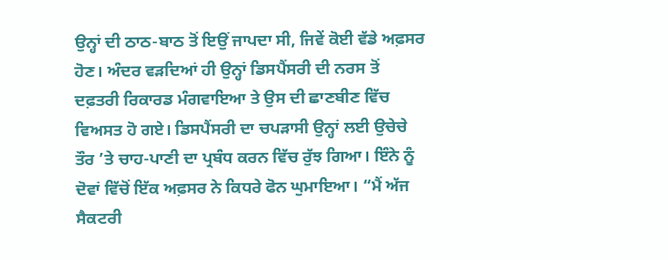ਉਨ੍ਹਾਂ ਦੀ ਠਾਠ-ਬਾਠ ਤੋਂ ਇਉਂ ਜਾਪਦਾ ਸੀ, ਜਿਵੇਂ ਕੋਈ ਵੱਡੇ ਅਫ਼ਸਰ ਹੋਣ। ਅੰਦਰ ਵੜਦਿਆਂ ਹੀ ਉਨ੍ਹਾਂ ਡਿਸਪੈਂਸਰੀ ਦੀ ਨਰਸ ਤੋਂ ਦਫ਼ਤਰੀ ਰਿਕਾਰਡ ਮੰਗਵਾਇਆ ਤੇ ਉਸ ਦੀ ਛਾਣਬੀਣ ਵਿੱਚ ਵਿਅਸਤ ਹੋ ਗਏ। ਡਿਸਪੈਂਸਰੀ ਦਾ ਚਪੜਾਸੀ ਉਨ੍ਹਾਂ ਲਈ ਉਚੇਚੇ ਤੌਰ ’ਤੇ ਚਾਹ-ਪਾਣੀ ਦਾ ਪ੍ਰਬੰਧ ਕਰਨ ਵਿੱਚ ਰੁੱਝ ਗਿਆ। ਇੰਨੇ ਨੂੰ ਦੋਵਾਂ ਵਿੱਚੋਂ ਇੱਕ ਅਫ਼ਸਰ ਨੇ ਕਿਧਰੇ ਫੋਨ ਘੁਮਾਇਆ। “ਮੈਂ ਅੱਜ ਸੈਕਟਰੀ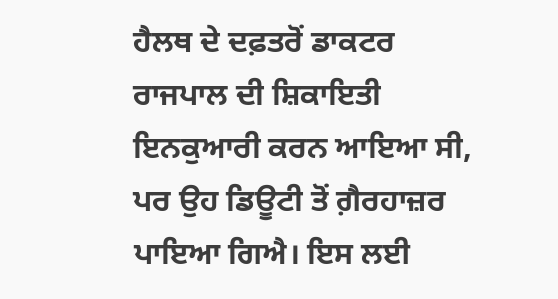ਹੈਲਥ ਦੇ ਦਫ਼ਤਰੋਂ ਡਾਕਟਰ ਰਾਜਪਾਲ ਦੀ ਸ਼ਿਕਾਇਤੀ ਇਨਕੁਆਰੀ ਕਰਨ ਆਇਆ ਸੀ, ਪਰ ਉਹ ਡਿਊਟੀ ਤੋਂ ਗ਼ੈਰਹਾਜ਼ਰ ਪਾਇਆ ਗਿਐ। ਇਸ ਲਈ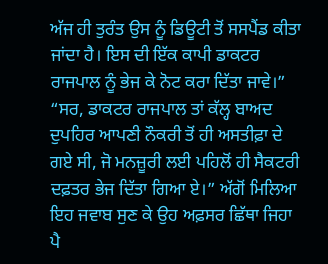ਅੱਜ ਹੀ ਤੁਰੰਤ ਉਸ ਨੂੰ ਡਿਊਟੀ ਤੋਂ ਸਸਪੈਂਡ ਕੀਤਾ ਜਾਂਦਾ ਹੈ। ਇਸ ਦੀ ਇੱਕ ਕਾਪੀ ਡਾਕਟਰ ਰਾਜਪਾਲ ਨੂੰ ਭੇਜ ਕੇ ਨੋਟ ਕਰਾ ਦਿੱਤਾ ਜਾਵੇ।”
“ਸਰ, ਡਾਕਟਰ ਰਾਜਪਾਲ ਤਾਂ ਕੱਲ੍ਹ ਬਾਅਦ ਦੁਪਹਿਰ ਆਪਣੀ ਨੌਕਰੀ ਤੋਂ ਹੀ ਅਸਤੀਫ਼ਾ ਦੇ ਗਏ ਸੀ, ਜੋ ਮਨਜ਼ੂਰੀ ਲਈ ਪਹਿਲੋਂ ਹੀ ਸੈਕਟਰੀ ਦਫ਼ਤਰ ਭੇਜ ਦਿੱਤਾ ਗਿਆ ਏ।” ਅੱਗੋਂ ਮਿਲਿਆ ਇਹ ਜਵਾਬ ਸੁਣ ਕੇ ਉਹ ਅਫ਼ਸਰ ਛਿੱਥਾ ਜਿਹਾ ਪੈ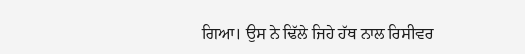ਗਿਆ। ਉਸ ਨੇ ਢਿੱਲੇ ਜਿਹੇ ਹੱਥ ਨਾਲ ਰਿਸੀਵਰ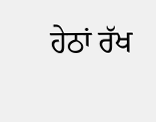ਹੇਠਾਂ ਰੱਖ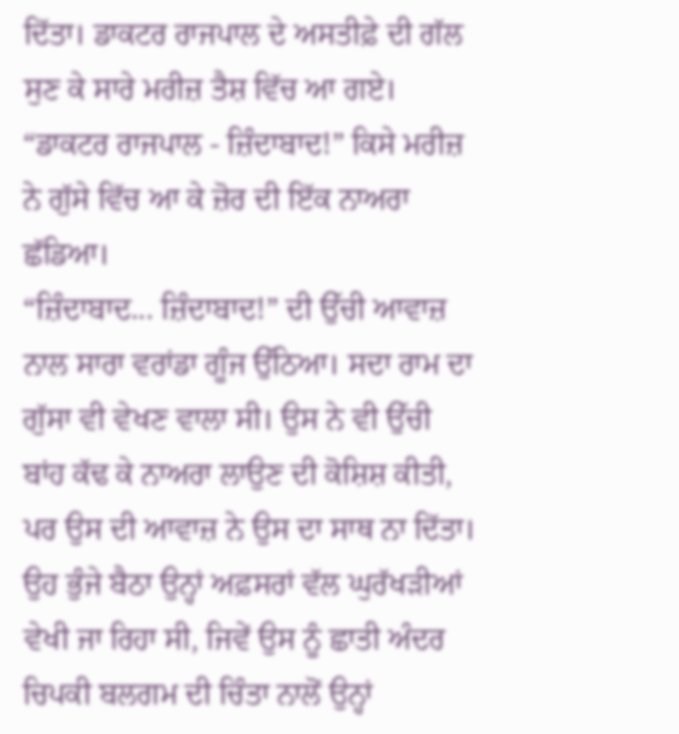ਦਿੱਤਾ। ਡਾਕਟਰ ਰਾਜਪਾਲ ਦੇ ਅਸਤੀਫ਼ੇ ਦੀ ਗੱਲ ਸੁਣ ਕੇ ਸਾਰੇ ਮਰੀਜ਼ ਤੈਸ਼ ਵਿੱਚ ਆ ਗਏ।
“ਡਾਕਟਰ ਰਾਜਪਾਲ - ਜ਼ਿੰਦਾਬਾਦ!” ਕਿਸੇ ਮਰੀਜ਼ ਨੇ ਗੁੱਸੇ ਵਿੱਚ ਆ ਕੇ ਜ਼ੋਰ ਦੀ ਇੱਕ ਨਾਅਰਾ ਛੱਡਿਆ।
“ਜ਼ਿੰਦਾਬਾਦ... ਜ਼ਿੰਦਾਬਾਦ!” ਦੀ ਉੱਚੀ ਆਵਾਜ਼ ਨਾਲ ਸਾਰਾ ਵਰਾਂਡਾ ਗੂੰਜ ਉੱਠਿਆ। ਸਦਾ ਰਾਮ ਦਾ ਗੁੱਸਾ ਵੀ ਵੇਖਣ ਵਾਲਾ ਸੀ। ਉਸ ਨੇ ਵੀ ਉੱਚੀ ਬਾਂਹ ਕੱਢ ਕੇ ਨਾਅਰਾ ਲਾਉਣ ਦੀ ਕੋਸ਼ਿਸ਼ ਕੀਤੀ, ਪਰ ਉਸ ਦੀ ਆਵਾਜ਼ ਨੇ ਉਸ ਦਾ ਸਾਥ ਨਾ ਦਿੱਤਾ। ਉਹ ਭੁੰਜੇ ਬੈਠਾ ਉਨ੍ਹਾਂ ਅਫ਼ਸਰਾਂ ਵੱਲ ਘੁਰੱਖੜੀਆਂ ਵੇਖੀ ਜਾ ਰਿਹਾ ਸੀ, ਜਿਵੇਂ ਉਸ ਨੂੰ ਛਾਤੀ ਅੰਦਰ ਚਿਪਕੀ ਬਲਗਮ ਦੀ ਚਿੰਤਾ ਨਾਲੋਂ ਉਨ੍ਹਾਂ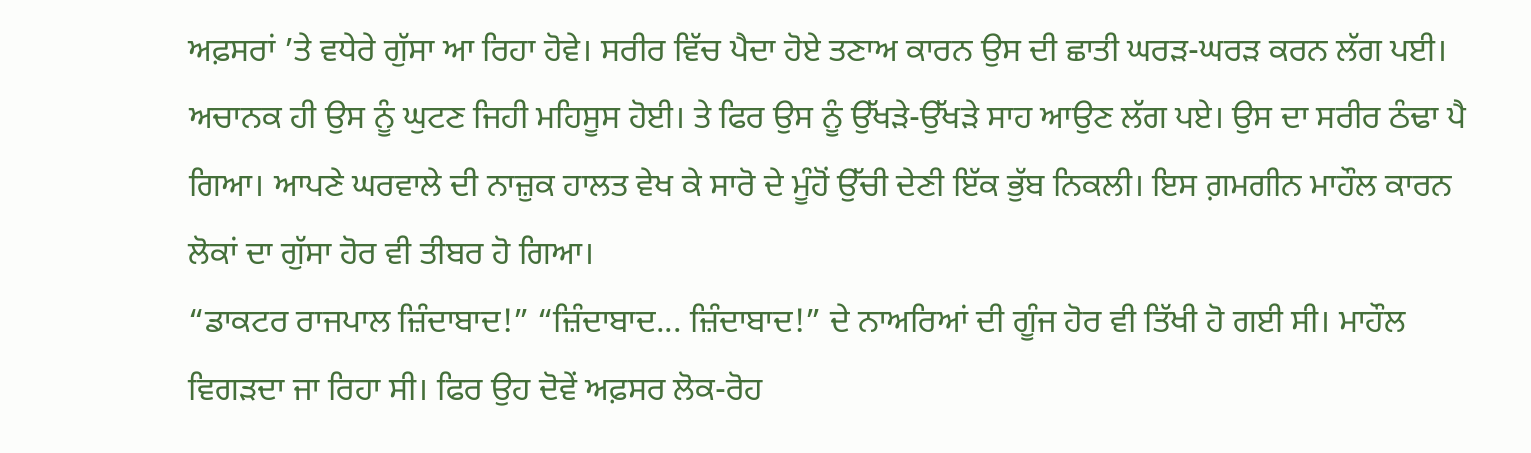ਅਫ਼ਸਰਾਂ ’ਤੇ ਵਧੇਰੇ ਗੁੱਸਾ ਆ ਰਿਹਾ ਹੋਵੇ। ਸਰੀਰ ਵਿੱਚ ਪੈਦਾ ਹੋਏ ਤਣਾਅ ਕਾਰਨ ਉਸ ਦੀ ਛਾਤੀ ਘਰੜ-ਘਰੜ ਕਰਨ ਲੱਗ ਪਈ। ਅਚਾਨਕ ਹੀ ਉਸ ਨੂੰ ਘੁਟਣ ਜਿਹੀ ਮਹਿਸੂਸ ਹੋਈ। ਤੇ ਫਿਰ ਉਸ ਨੂੰ ਉੱਖੜੇ-ਉੱਖੜੇ ਸਾਹ ਆਉਣ ਲੱਗ ਪਏ। ਉਸ ਦਾ ਸਰੀਰ ਠੰਢਾ ਪੈ ਗਿਆ। ਆਪਣੇ ਘਰਵਾਲੇ ਦੀ ਨਾਜ਼ੁਕ ਹਾਲਤ ਵੇਖ ਕੇ ਸਾਰੋ ਦੇ ਮੂੰਹੋਂ ਉੱਚੀ ਦੇਣੀ ਇੱਕ ਭੁੱਬ ਨਿਕਲੀ। ਇਸ ਗ਼ਮਗੀਨ ਮਾਹੌਲ ਕਾਰਨ ਲੋਕਾਂ ਦਾ ਗੁੱਸਾ ਹੋਰ ਵੀ ਤੀਬਰ ਹੋ ਗਿਆ।
“ਡਾਕਟਰ ਰਾਜਪਾਲ ਜ਼ਿੰਦਾਬਾਦ!” “ਜ਼ਿੰਦਾਬਾਦ... ਜ਼ਿੰਦਾਬਾਦ!” ਦੇ ਨਾਅਰਿਆਂ ਦੀ ਗੂੰਜ ਹੋਰ ਵੀ ਤਿੱਖੀ ਹੋ ਗਈ ਸੀ। ਮਾਹੌਲ ਵਿਗੜਦਾ ਜਾ ਰਿਹਾ ਸੀ। ਫਿਰ ਉਹ ਦੋਵੇਂ ਅਫ਼ਸਰ ਲੋਕ-ਰੋਹ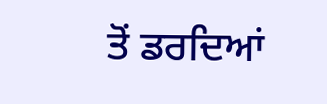ਤੋਂ ਡਰਦਿਆਂ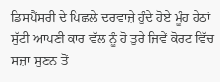ਡਿਸਪੈਂਸਰੀ ਦੇ ਪਿਛਲੇ ਦਰਵਾਜ਼ੇ ਹੁੰਦੇ ਹੋਏ ਮੂੰਹ ਹੇਠਾਂ ਸੁੱਟੀ ਆਪਣੀ ਕਾਰ ਵੱਲ ਨੂੰ ਹੋ ਤੁਰੇ ਜਿਵੇਂ ਕੋਰਟ ਵਿੱਚ ਸਜ਼ਾ ਸੁਣਨ ਤੋਂ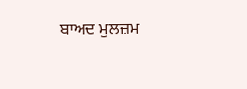ਬਾਅਦ ਮੁਲਜ਼ਮ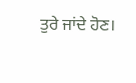ਤੁਰੇ ਜਾਂਦੇ ਹੋਣ।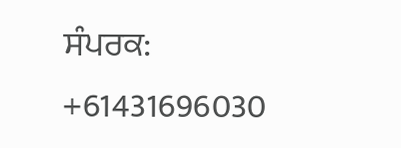ਸੰਪਰਕ: +61431696030